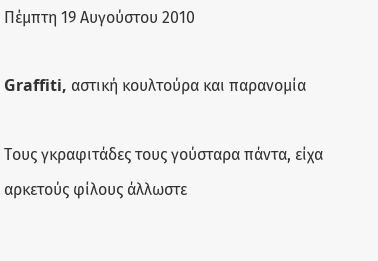Πέμπτη 19 Αυγούστου 2010

Graffiti, αστική κουλτούρα και παρανομία

Τους γκραφιτάδες τους γούσταρα πάντα, είχα αρκετούς φίλους άλλωστε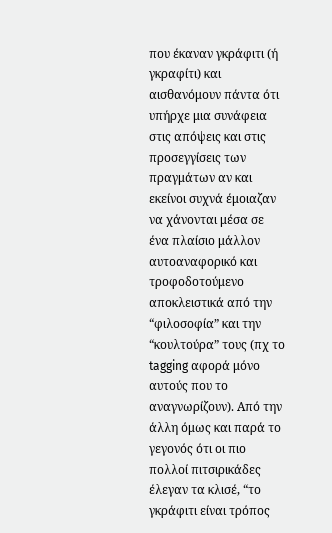που έκαναν γκράφιτι (ή γκραφίτι) και αισθανόμουν πάντα ότι υπήρχε μια συνάφεια στις απόψεις και στις προσεγγίσεις των πραγμάτων αν και εκείνοι συχνά έμοιαζαν να χάνονται μέσα σε ένα πλαίσιο μάλλον αυτοαναφορικό και τροφοδοτούμενο αποκλειστικά από την “φιλοσοφία” και την “κουλτούρα” τους (πχ το tagging αφορά μόνο αυτούς που το αναγνωρίζουν). Από την άλλη όμως και παρά το γεγονός ότι οι πιο πολλοί πιτσιρικάδες έλεγαν τα κλισέ, “το γκράφιτι είναι τρόπος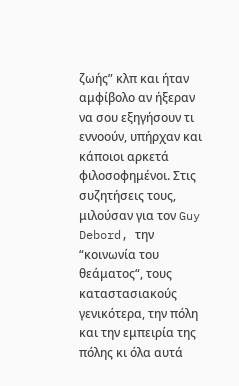ζωής” κλπ και ήταν αμφίβολο αν ήξεραν να σου εξηγήσουν τι εννοούν, υπήρχαν και κάποιοι αρκετά φιλοσοφημένοι. Στις συζητήσεις τους, μιλούσαν για τον Guy Debord, την “κοινωνία του θεάματος“, τους καταστασιακούς γενικότερα, την πόλη και την εμπειρία της πόλης κι όλα αυτά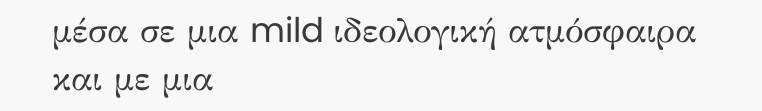μέσα σε μια mild ιδεολογική ατμόσφαιρα και με μια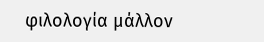φιλολογία μάλλον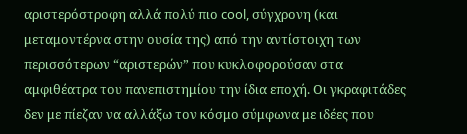αριστερόστροφη αλλά πολύ πιο cool, σύγχρονη (και μεταμοντέρνα στην ουσία της) από την αντίστοιχη των περισσότερων “αριστερών” που κυκλοφορούσαν στα αμφιθέατρα του πανεπιστημίου την ίδια εποχή. Οι γκραφιτάδες δεν με πίεζαν να αλλάξω τον κόσμο σύμφωνα με ιδέες που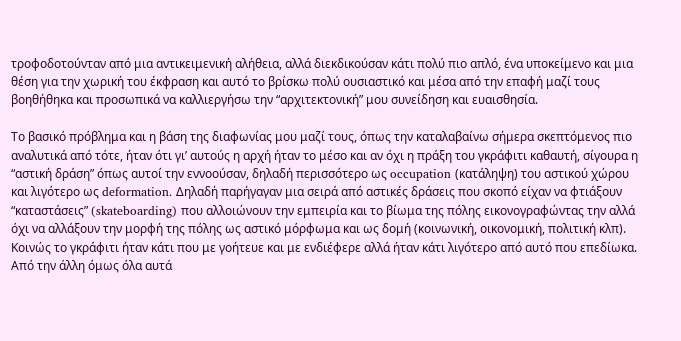τροφοδοτούνταν από μια αντικειμενική αλήθεια, αλλά διεκδικούσαν κάτι πολύ πιο απλό, ένα υποκείμενο και μια θέση για την χωρική του έκφραση και αυτό το βρίσκω πολύ ουσιαστικό και μέσα από την επαφή μαζί τους βοηθήθηκα και προσωπικά να καλλιεργήσω την “αρχιτεκτονική” μου συνείδηση και ευαισθησία.

Το βασικό πρόβλημα και η βάση της διαφωνίας μου μαζί τους, όπως την καταλαβαίνω σήμερα σκεπτόμενος πιο αναλυτικά από τότε, ήταν ότι γι’ αυτούς η αρχή ήταν το μέσο και αν όχι η πράξη του γκράφιτι καθαυτή, σίγουρα η “αστική δράση” όπως αυτοί την εννοούσαν, δηλαδή περισσότερο ως occupation (κατάληψη) του αστικού χώρου και λιγότερο ως deformation. Δηλαδή παρήγαγαν μια σειρά από αστικές δράσεις που σκοπό είχαν να φτιάξουν “καταστάσεις” (skateboarding) που αλλοιώνουν την εμπειρία και το βίωμα της πόλης εικονογραφώντας την αλλά όχι να αλλάξουν την μορφή της πόλης ως αστικό μόρφωμα και ως δομή (κοινωνική, οικονομική, πολιτική κλπ). Κοινώς το γκράφιτι ήταν κάτι που με γοήτευε και με ενδιέφερε αλλά ήταν κάτι λιγότερο από αυτό που επεδίωκα. Από την άλλη όμως όλα αυτά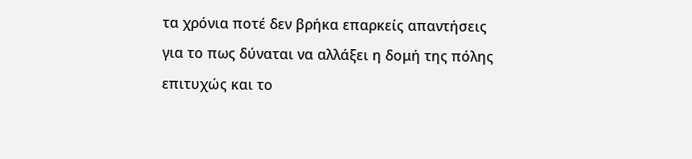τα χρόνια ποτέ δεν βρήκα επαρκείς απαντήσεις για το πως δύναται να αλλάξει η δομή της πόλης επιτυχώς και το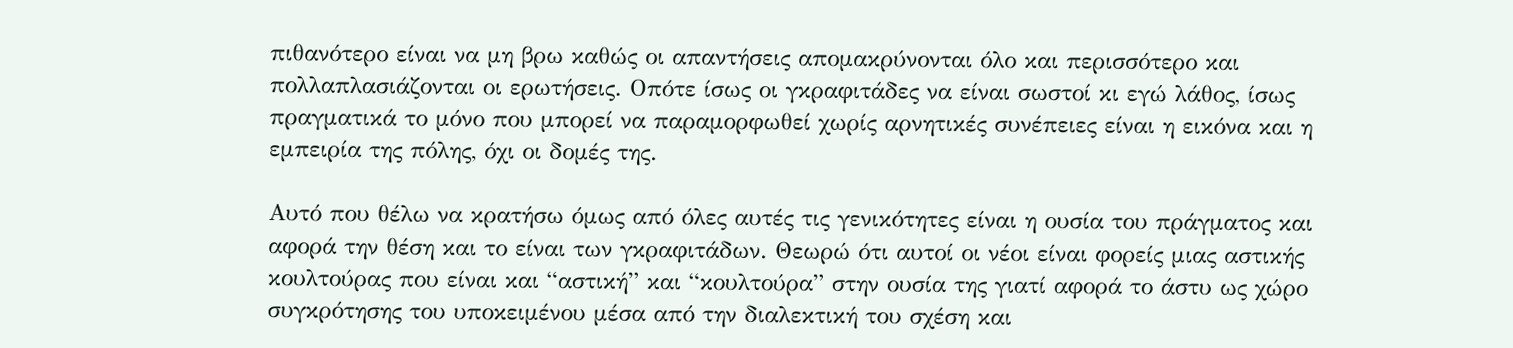πιθανότερο είναι να μη βρω καθώς οι απαντήσεις απομακρύνονται όλο και περισσότερο και πολλαπλασιάζονται οι ερωτήσεις. Οπότε ίσως οι γκραφιτάδες να είναι σωστοί κι εγώ λάθος, ίσως πραγματικά το μόνο που μπορεί να παραμορφωθεί χωρίς αρνητικές συνέπειες είναι η εικόνα και η εμπειρία της πόλης, όχι οι δομές της.

Αυτό που θέλω να κρατήσω όμως από όλες αυτές τις γενικότητες είναι η ουσία του πράγματος και αφορά την θέση και το είναι των γκραφιτάδων. Θεωρώ ότι αυτοί οι νέοι είναι φορείς μιας αστικής κουλτούρας που είναι και “αστική” και “κουλτούρα” στην ουσία της γιατί αφορά το άστυ ως χώρο συγκρότησης του υποκειμένου μέσα από την διαλεκτική του σχέση και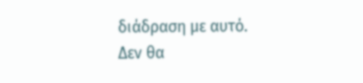διάδραση με αυτό. Δεν θα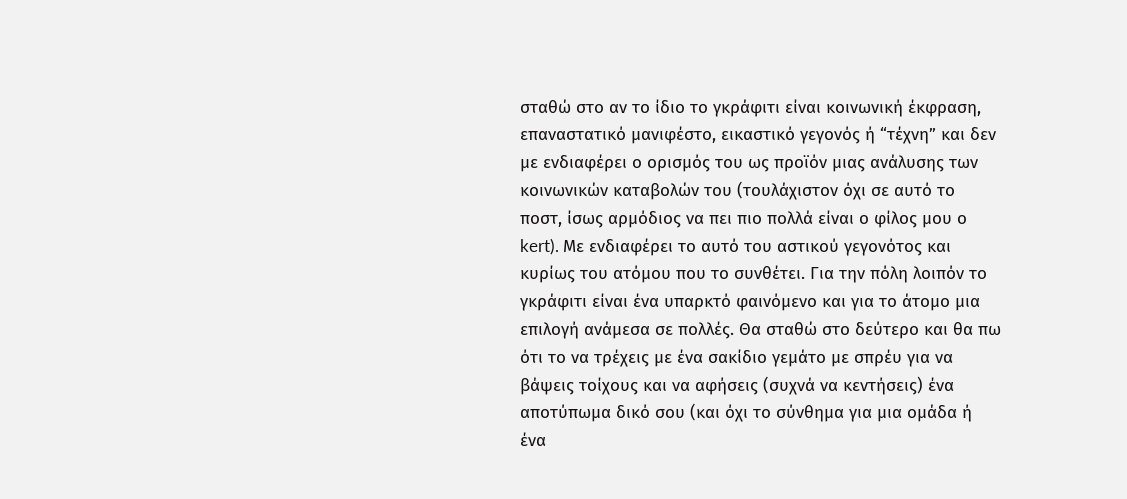σταθώ στο αν το ίδιο το γκράφιτι είναι κοινωνική έκφραση, επαναστατικό μανιφέστο, εικαστικό γεγονός ή “τέχνη” και δεν με ενδιαφέρει ο ορισμός του ως προϊόν μιας ανάλυσης των κοινωνικών καταβολών του (τουλάχιστον όχι σε αυτό το ποστ, ίσως αρμόδιος να πει πιο πολλά είναι ο φίλος μου ο kert). Με ενδιαφέρει το αυτό του αστικού γεγονότος και κυρίως του ατόμου που το συνθέτει. Για την πόλη λοιπόν το γκράφιτι είναι ένα υπαρκτό φαινόμενο και για το άτομο μια επιλογή ανάμεσα σε πολλές. Θα σταθώ στο δεύτερο και θα πω ότι το να τρέχεις με ένα σακίδιο γεμάτο με σπρέυ για να βάψεις τοίχους και να αφήσεις (συχνά να κεντήσεις) ένα αποτύπωμα δικό σου (και όχι το σύνθημα για μια ομάδα ή ένα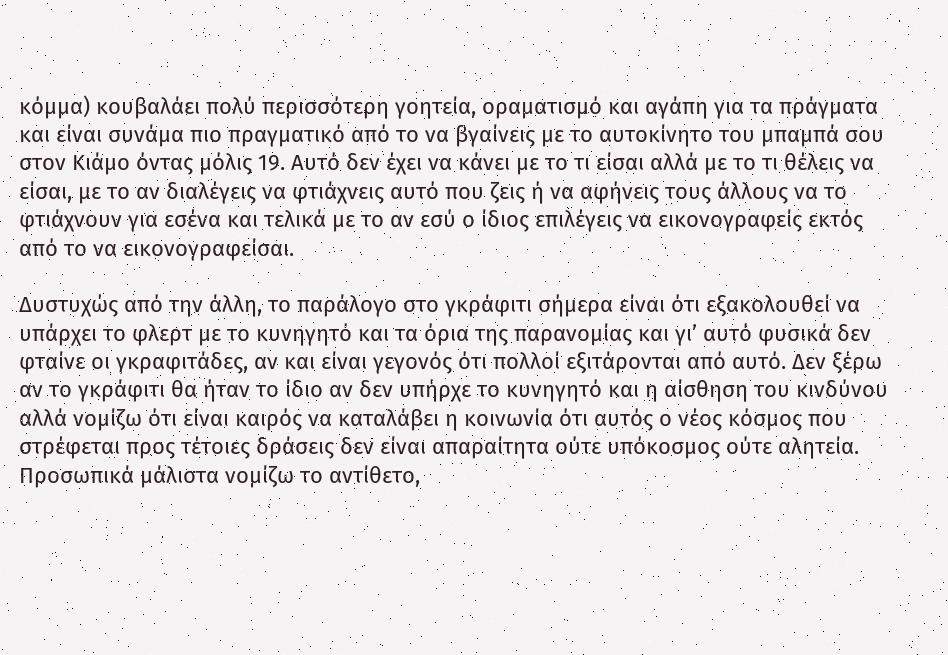κόμμα) κουβαλάει πολύ περισσότερη γοητεία, οραματισμό και αγάπη για τα πράγματα και είναι συνάμα πιο πραγματικό από το να βγαίνεις με το αυτοκίνητο του μπαμπά σου στον Κιάμο όντας μόλις 19. Αυτό δεν έχει να κάνει με το τι είσαι αλλά με το τι θέλεις να είσαι, με το αν διαλέγεις να φτιάχνεις αυτό που ζεις ή να αφήνεις τους άλλους να το φτιάχνουν για εσένα και τελικά με το αν εσύ ο ίδιος επιλέγεις να εικονογραφείς εκτός από το να εικονογραφείσαι.

Δυστυχώς από την άλλη, το παράλογο στο γκράφιτι σήμερα είναι ότι εξακολουθεί να υπάρχει το φλερτ με το κυνηγητό και τα όρια της παρανομίας και γι’ αυτό φυσικά δεν φταίνε οι γκραφιτάδες, αν και είναι γεγονός ότι πολλοί εξιτάρονται από αυτό. Δεν ξέρω αν το γκράφιτι θα ήταν το ίδιο αν δεν υπήρχε το κυνηγητό και η αίσθηση του κινδύνου αλλά νομίζω ότι είναι καιρός να καταλάβει η κοινωνία ότι αυτός ο νέος κόσμος που στρέφεται προς τέτοιες δράσεις δεν είναι απαραίτητα ούτε υπόκοσμος ούτε αλητεία. Προσωπικά μάλιστα νομίζω το αντίθετο,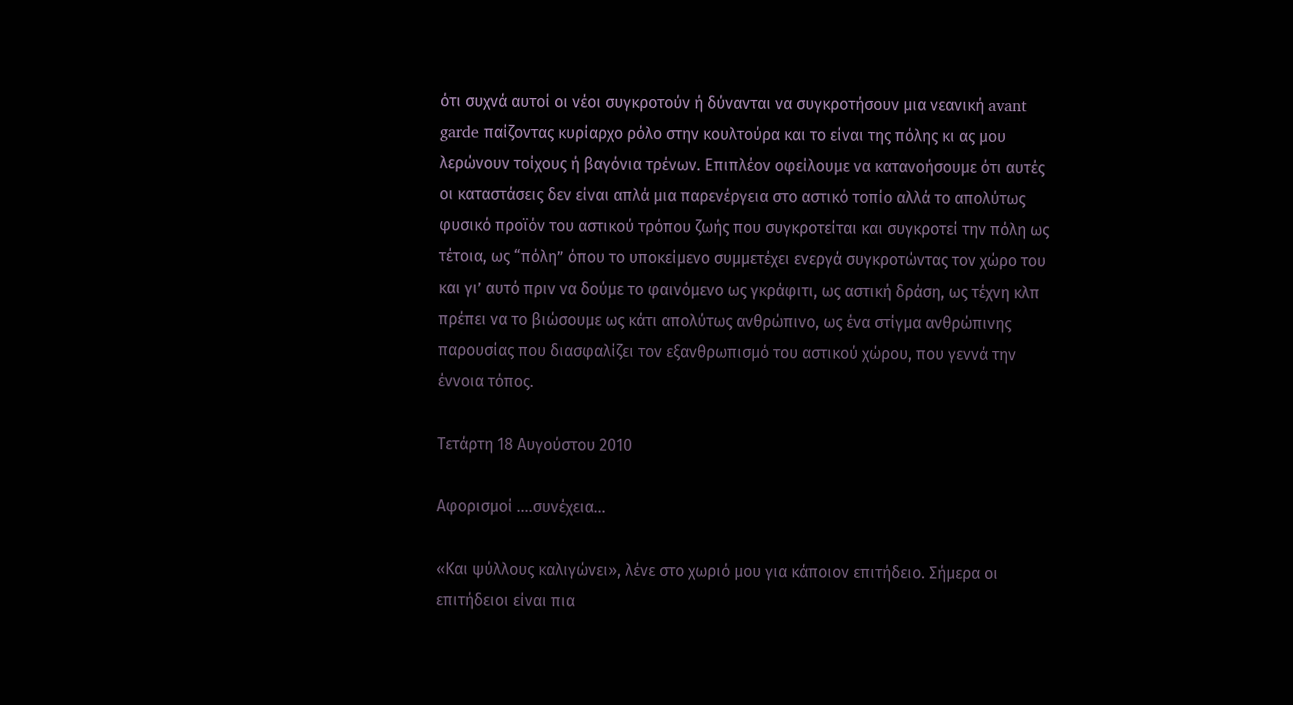ότι συχνά αυτοί οι νέοι συγκροτούν ή δύνανται να συγκροτήσουν μια νεανική avant garde παίζοντας κυρίαρχο ρόλο στην κουλτούρα και το είναι της πόλης κι ας μου λερώνουν τοίχους ή βαγόνια τρένων. Επιπλέον οφείλουμε να κατανοήσουμε ότι αυτές οι καταστάσεις δεν είναι απλά μια παρενέργεια στο αστικό τοπίο αλλά το απολύτως φυσικό προϊόν του αστικού τρόπου ζωής που συγκροτείται και συγκροτεί την πόλη ως τέτοια, ως “πόλη” όπου το υποκείμενο συμμετέχει ενεργά συγκροτώντας τον χώρο του και γι’ αυτό πριν να δούμε το φαινόμενο ως γκράφιτι, ως αστική δράση, ως τέχνη κλπ πρέπει να το βιώσουμε ως κάτι απολύτως ανθρώπινο, ως ένα στίγμα ανθρώπινης παρουσίας που διασφαλίζει τον εξανθρωπισμό του αστικού χώρου, που γεννά την έννοια τόπος.

Τετάρτη 18 Αυγούστου 2010

Αφορισμοί ....συνέχεια...

«Και ψύλλους καλιγώνει», λένε στο χωριό μου για κάποιον επιτήδειο. Σήμερα οι επιτήδειοι είναι πια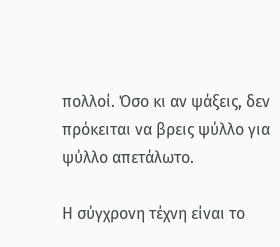πολλοί. Όσο κι αν ψάξεις, δεν πρόκειται να βρεις ψύλλο για ψύλλο απετάλωτο.

Η σύγχρονη τέχνη είναι το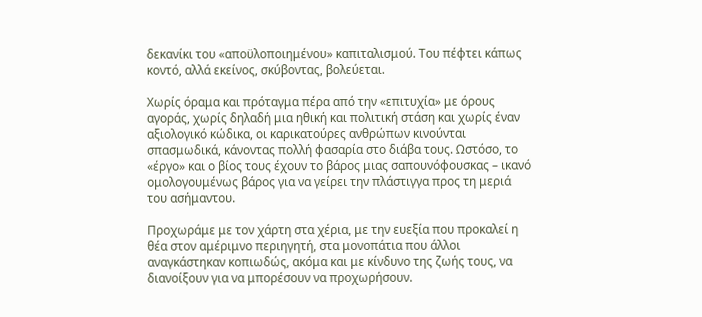δεκανίκι του «αποϋλοποιημένου» καπιταλισμού. Του πέφτει κάπως κοντό, αλλά εκείνος, σκύβοντας, βολεύεται.

Χωρίς όραμα και πρόταγμα πέρα από την «επιτυχία» με όρους αγοράς, χωρίς δηλαδή μια ηθική και πολιτική στάση και χωρίς έναν αξιολογικό κώδικα, οι καρικατούρες ανθρώπων κινούνται σπασμωδικά, κάνοντας πολλή φασαρία στο διάβα τους. Ωστόσο, το «έργο» και ο βίος τους έχουν το βάρος μιας σαπουνόφουσκας – ικανό ομολογουμένως βάρος για να γείρει την πλάστιγγα προς τη μεριά του ασήμαντου.

Προχωράμε με τον χάρτη στα χέρια, με την ευεξία που προκαλεί η θέα στον αμέριμνο περιηγητή, στα μονοπάτια που άλλοι αναγκάστηκαν κοπιωδώς, ακόμα και με κίνδυνο της ζωής τους, να διανοίξουν για να μπορέσουν να προχωρήσουν.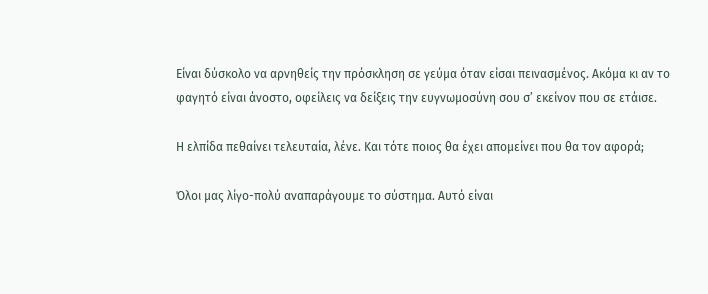Είναι δύσκολο να αρνηθείς την πρόσκληση σε γεύμα όταν είσαι πεινασμένος. Ακόμα κι αν το φαγητό είναι άνοστο, οφείλεις να δείξεις την ευγνωμοσύνη σου σ’ εκείνον που σε ετάισε.

Η ελπίδα πεθαίνει τελευταία, λένε. Και τότε ποιος θα έχει απομείνει που θα τον αφορά;

Όλοι μας λίγο-πολύ αναπαράγουμε το σύστημα. Αυτό είναι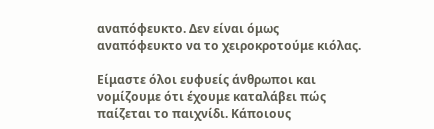αναπόφευκτο. Δεν είναι όμως αναπόφευκτο να το χειροκροτούμε κιόλας.

Είμαστε όλοι ευφυείς άνθρωποι και νομίζουμε ότι έχουμε καταλάβει πώς παίζεται το παιχνίδι. Κάποιους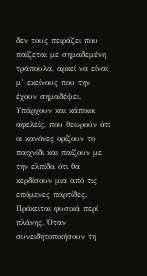δεν τους πειράζει που παίζεται με σημαδεμένη τράπουλα, αρκεί να είναι μ’ εκείνους που την έχουν σημαδέψει. Υπάρχουν και κάποιοι αφελείς, που θεωρούν ότι οι κανόνες ορίζουν το παιχνίδι και παίζουν με την ελπίδα ότι θα κερδίσουν μια από τις επόμενες παρτίδες. Πρόκειται φυσικά περί πλάνης. Όταν συνειδητοποιήσουν τη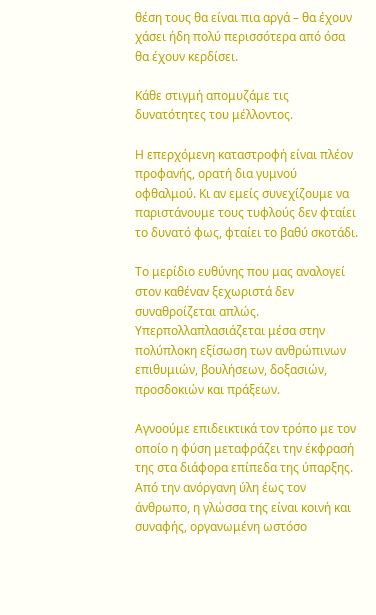θέση τους θα είναι πια αργά – θα έχουν χάσει ήδη πολύ περισσότερα από όσα θα έχουν κερδίσει.

Κάθε στιγμή απομυζάμε τις δυνατότητες του μέλλοντος.

Η επερχόμενη καταστροφή είναι πλέον προφανής, ορατή δια γυμνού οφθαλμού. Κι αν εμείς συνεχίζουμε να παριστάνουμε τους τυφλούς δεν φταίει το δυνατό φως, φταίει το βαθύ σκοτάδι.

Το μερίδιο ευθύνης που μας αναλογεί στον καθέναν ξεχωριστά δεν συναθροίζεται απλώς. Υπερπολλαπλασιάζεται μέσα στην πολύπλοκη εξίσωση των ανθρώπινων επιθυμιών, βουλήσεων, δοξασιών, προσδοκιών και πράξεων.

Αγνοούμε επιδεικτικά τον τρόπο με τον οποίο η φύση μεταφράζει την έκφρασή της στα διάφορα επίπεδα της ύπαρξης. Από την ανόργανη ύλη έως τον άνθρωπο, η γλώσσα της είναι κοινή και συναφής, οργανωμένη ωστόσο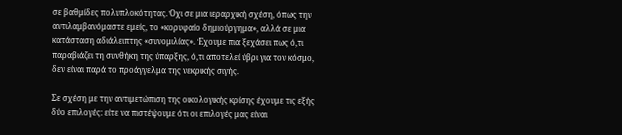σε βαθμίδες πολυπλοκότητας. Όχι σε μια ιεραρχική σχέση, όπως την αντιλαμβανόμαστε εμείς, το «κορυφαίο δημιούργημα», αλλά σε μια κατάσταση αδιάλειπτης «συνομιλίας». Έχουμε πια ξεχάσει πως ό,τι παραβιάζει τη συνθήκη της ύπαρξης, ό,τι αποτελεί ύβρι για τον κόσμο, δεν είναι παρά το προάγγελμα της νεκρικής σιγής.

Σε σχέση με την αντιμετώπιση της οικολογικής κρίσης έχουμε τις εξής δύο επιλογές: είτε να πιστέψουμε ότι οι επιλογές μας είναι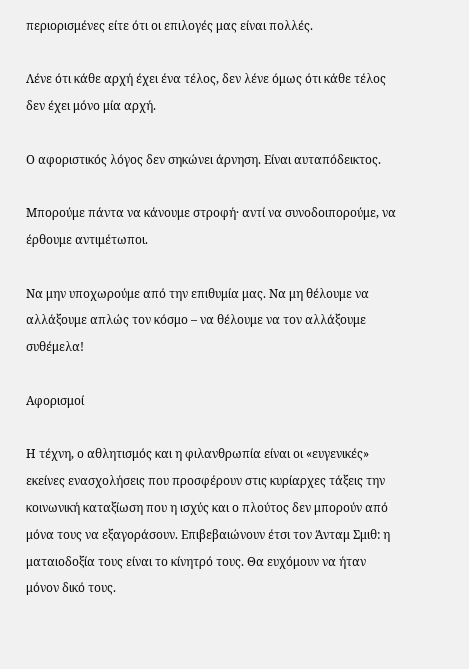περιορισμένες είτε ότι οι επιλογές μας είναι πολλές.

Λένε ότι κάθε αρχή έχει ένα τέλος, δεν λένε όμως ότι κάθε τέλος δεν έχει μόνο μία αρχή.

Ο αφοριστικός λόγος δεν σηκώνει άρνηση. Είναι αυταπόδεικτος.

Μπορούμε πάντα να κάνουμε στροφή· αντί να συνοδοιπορούμε, να έρθουμε αντιμέτωποι.

Να μην υποχωρούμε από την επιθυμία μας. Να μη θέλουμε να αλλάξουμε απλώς τον κόσμο – να θέλουμε να τον αλλάξουμε συθέμελα!

Αφορισμοί

Η τέχνη, ο αθλητισμός και η φιλανθρωπία είναι οι «ευγενικές» εκείνες ενασχολήσεις που προσφέρουν στις κυρίαρχες τάξεις την κοινωνική καταξίωση που η ισχύς και ο πλούτος δεν μπορούν από μόνα τους να εξαγοράσουν. Επιβεβαιώνουν έτσι τον Άνταμ Σμιθ: η ματαιοδοξία τους είναι το κίνητρό τους. Θα ευχόμουν να ήταν μόνον δικό τους.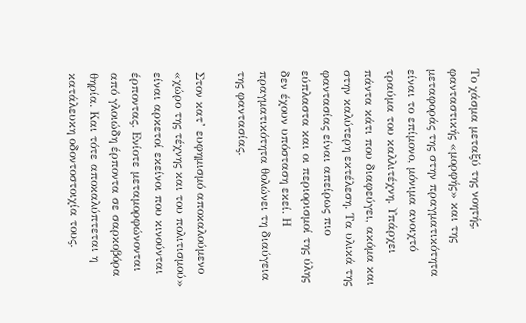Το χάσμα μεταξύ της νοητής, φανταστικής «μορφής» και της μεταφοράς της στην πραγματικότητα είναι το επίμονο, μόνιμα ανοιχτό τραύμα του καλλιτέχνη. Υπάρχει πάντα κάτι που διαφεύγει, ακόμα και στην καλύτερη εκτέλεση. Τα υλικά της φαντασίας είναι απείρως πιο εύπλαστα και οι περιορισμοί της ύλης δεν έχουν υπόσταση εκεί. Η πραγματικότητα θολώνει τη διαύγεια της φαντασίας.

Στον κατ’ ευφημισμό αποκαλούμενο «χώρο της τέχνης και του πολιτισμού» είναι αρκετοί εκείνοι που κινούνται έρποντας. Ενίοτε μεταμορφώνονται από γλοιώδη έρποντα σε σαρκοβόρα θηρία. Και τότε αποκαλύπτεται η κατάλευκη οδοντοστοιχία τους.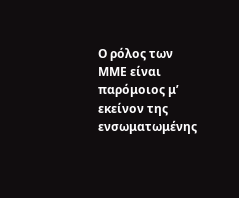Ο ρόλος των MME είναι παρόμοιος μ’ εκείνον της ενσωματωμένης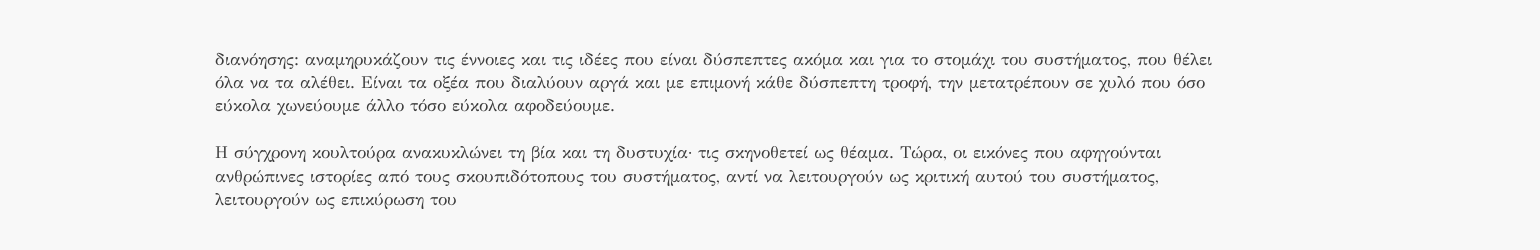διανόησης: αναμηρυκάζουν τις έννοιες και τις ιδέες που είναι δύσπεπτες ακόμα και για το στομάχι του συστήματος, που θέλει όλα να τα αλέθει. Είναι τα οξέα που διαλύουν αργά και με επιμονή κάθε δύσπεπτη τροφή, την μετατρέπουν σε χυλό που όσο εύκολα χωνεύουμε άλλο τόσο εύκολα αφοδεύουμε.

Η σύγχρονη κουλτούρα ανακυκλώνει τη βία και τη δυστυχία· τις σκηνοθετεί ως θέαμα. Τώρα, οι εικόνες που αφηγούνται ανθρώπινες ιστορίες από τους σκουπιδότοπους του συστήματος, αντί να λειτουργούν ως κριτική αυτού του συστήματος, λειτουργούν ως επικύρωση του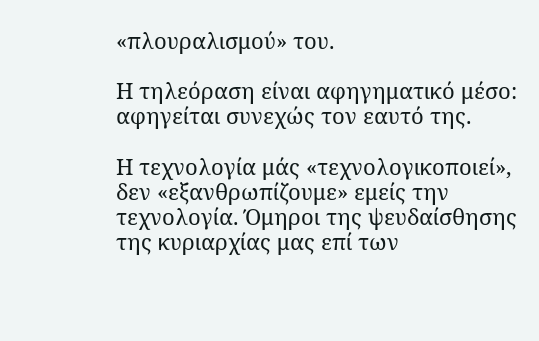«πλουραλισμού» του.

Η τηλεόραση είναι αφηγηματικό μέσο: αφηγείται συνεχώς τον εαυτό της.

Η τεχνολογία μάς «τεχνολογικοποιεί», δεν «εξανθρωπίζουμε» εμείς την τεχνολογία. Όμηροι της ψευδαίσθησης της κυριαρχίας μας επί των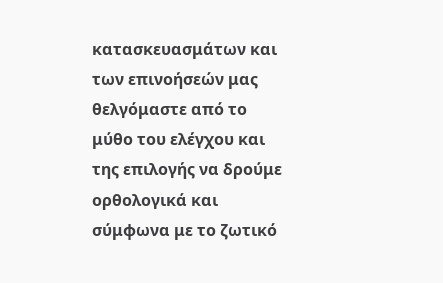κατασκευασμάτων και των επινοήσεών μας θελγόμαστε από το μύθο του ελέγχου και της επιλογής να δρούμε ορθολογικά και σύμφωνα με το ζωτικό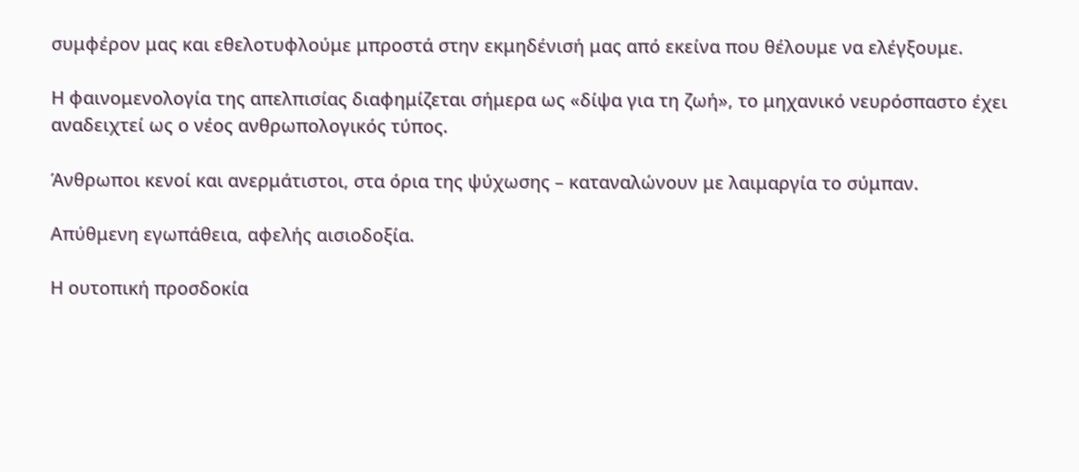συμφέρον μας και εθελοτυφλούμε μπροστά στην εκμηδένισή μας από εκείνα που θέλουμε να ελέγξουμε.

Η φαινομενολογία της απελπισίας διαφημίζεται σήμερα ως «δίψα για τη ζωή», το μηχανικό νευρόσπαστο έχει αναδειχτεί ως ο νέος ανθρωπολογικός τύπος.

Άνθρωποι κενοί και ανερμάτιστοι, στα όρια της ψύχωσης – καταναλώνουν με λαιμαργία το σύμπαν.

Απύθμενη εγωπάθεια, αφελής αισιοδοξία.

Η ουτοπική προσδοκία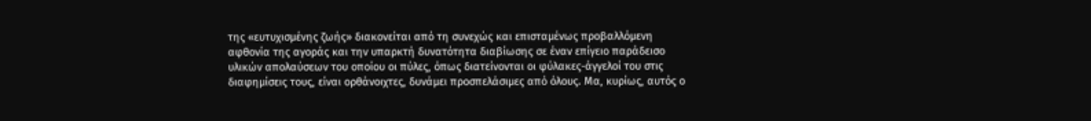της «ευτυχισμένης ζωής» διακονείται από τη συνεχώς και επισταμένως προβαλλόμενη αφθονία της αγοράς και την υπαρκτή δυνατότητα διαβίωσης σε έναν επίγειο παράδεισο υλικών απολαύσεων του οποίου οι πύλες, όπως διατείνονται οι φύλακες-άγγελοί του στις διαφημίσεις τους, είναι ορθάνοιχτες, δυνάμει προσπελάσιμες από όλους. Μα, κυρίως, αυτός ο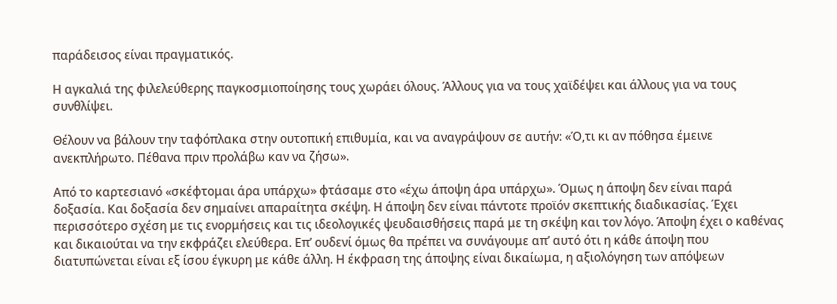παράδεισος είναι πραγματικός.

Η αγκαλιά της φιλελεύθερης παγκοσμιοποίησης τους χωράει όλους. Άλλους για να τους χαϊδέψει και άλλους για να τους συνθλίψει.

Θέλουν να βάλουν την ταφόπλακα στην ουτοπική επιθυμία, και να αναγράψουν σε αυτήν: «Ό,τι κι αν πόθησα έμεινε ανεκπλήρωτο. Πέθανα πριν προλάβω καν να ζήσω».

Από το καρτεσιανό «σκέφτομαι άρα υπάρχω» φτάσαμε στο «έχω άποψη άρα υπάρχω». Όμως η άποψη δεν είναι παρά δοξασία. Και δοξασία δεν σημαίνει απαραίτητα σκέψη. Η άποψη δεν είναι πάντοτε προϊόν σκεπτικής διαδικασίας. Έχει περισσότερο σχέση με τις ενορμήσεις και τις ιδεολογικές ψευδαισθήσεις παρά με τη σκέψη και τον λόγο. Άποψη έχει ο καθένας και δικαιούται να την εκφράζει ελεύθερα. Επ’ ουδενί όμως θα πρέπει να συνάγουμε απ’ αυτό ότι η κάθε άποψη που διατυπώνεται είναι εξ ίσου έγκυρη με κάθε άλλη. Η έκφραση της άποψης είναι δικαίωμα, η αξιολόγηση των απόψεων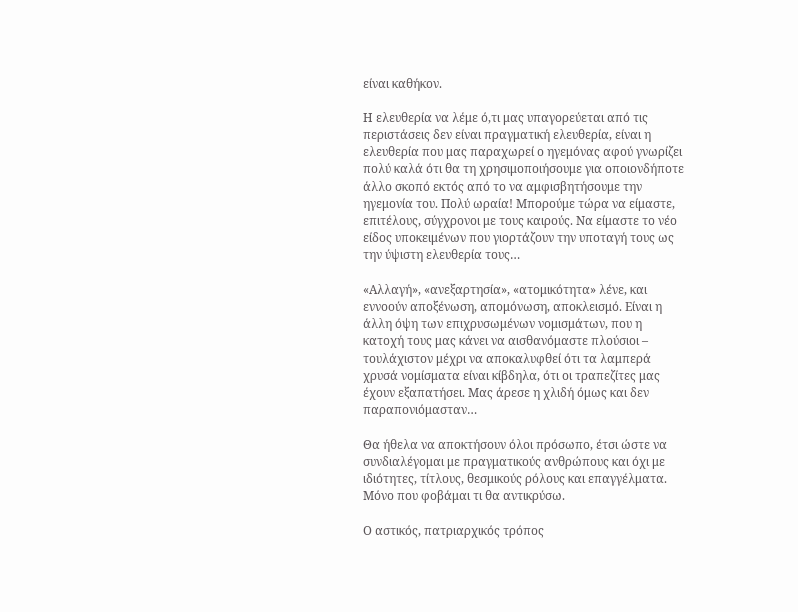είναι καθήκον.

Η ελευθερία να λέμε ό,τι μας υπαγορεύεται από τις περιστάσεις δεν είναι πραγματική ελευθερία, είναι η ελευθερία που μας παραχωρεί ο ηγεμόνας αφού γνωρίζει πολύ καλά ότι θα τη χρησιμοποιήσουμε για οποιονδήποτε άλλο σκοπό εκτός από το να αμφισβητήσουμε την ηγεμονία του. Πολύ ωραία! Μπορούμε τώρα να είμαστε, επιτέλους, σύγχρονοι με τους καιρούς. Να είμαστε το νέο είδος υποκειμένων που γιορτάζουν την υποταγή τους ως την ύψιστη ελευθερία τους…

«Αλλαγή», «ανεξαρτησία», «ατομικότητα» λένε, και εννοούν αποξένωση, απομόνωση, αποκλεισμό. Είναι η άλλη όψη των επιχρυσωμένων νομισμάτων, που η κατοχή τους μας κάνει να αισθανόμαστε πλούσιοι – τουλάχιστον μέχρι να αποκαλυφθεί ότι τα λαμπερά χρυσά νομίσματα είναι κίβδηλα, ότι οι τραπεζίτες μας έχουν εξαπατήσει. Μας άρεσε η χλιδή όμως και δεν παραπονιόμασταν…

Θα ήθελα να αποκτήσουν όλοι πρόσωπο, έτσι ώστε να συνδιαλέγομαι με πραγματικούς ανθρώπους και όχι με ιδιότητες, τίτλους, θεσμικούς ρόλους και επαγγέλματα. Μόνο που φοβάμαι τι θα αντικρύσω.

Ο αστικός, πατριαρχικός τρόπος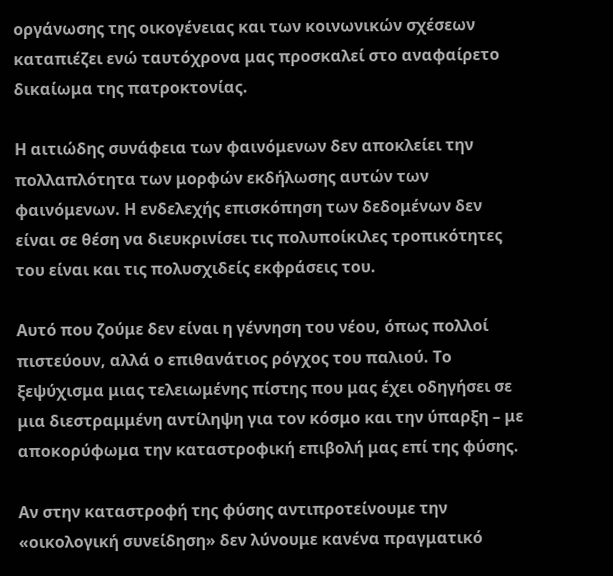οργάνωσης της οικογένειας και των κοινωνικών σχέσεων καταπιέζει ενώ ταυτόχρονα μας προσκαλεί στο αναφαίρετο δικαίωμα της πατροκτονίας.

Η αιτιώδης συνάφεια των φαινόμενων δεν αποκλείει την πολλαπλότητα των μορφών εκδήλωσης αυτών των φαινόμενων. Η ενδελεχής επισκόπηση των δεδομένων δεν είναι σε θέση να διευκρινίσει τις πολυποίκιλες τροπικότητες του είναι και τις πολυσχιδείς εκφράσεις του.

Αυτό που ζούμε δεν είναι η γέννηση του νέου, όπως πολλοί πιστεύουν, αλλά ο επιθανάτιος ρόγχος του παλιού. Το ξεψύχισμα μιας τελειωμένης πίστης που μας έχει οδηγήσει σε μια διεστραμμένη αντίληψη για τον κόσμο και την ύπαρξη – με αποκορύφωμα την καταστροφική επιβολή μας επί της φύσης.

Αν στην καταστροφή της φύσης αντιπροτείνουμε την «οικολογική συνείδηση» δεν λύνουμε κανένα πραγματικό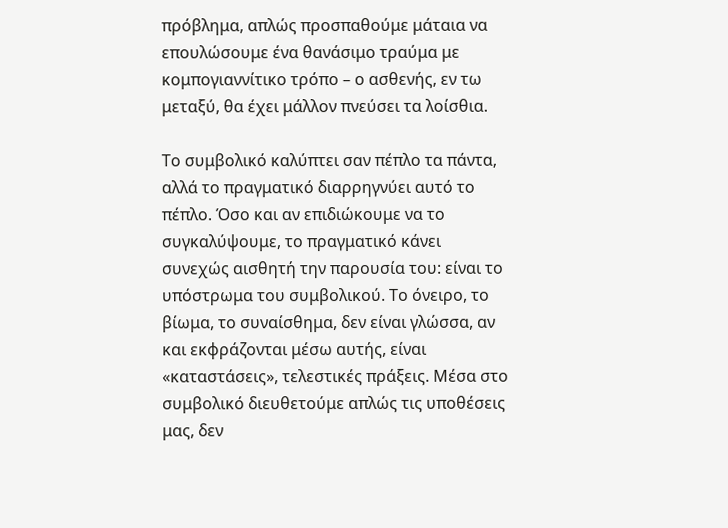πρόβλημα, απλώς προσπαθούμε μάταια να επουλώσουμε ένα θανάσιμο τραύμα με κομπογιαννίτικο τρόπο – ο ασθενής, εν τω μεταξύ, θα έχει μάλλον πνεύσει τα λοίσθια.

Το συμβολικό καλύπτει σαν πέπλο τα πάντα, αλλά το πραγματικό διαρρηγνύει αυτό το πέπλο. Όσο και αν επιδιώκουμε να το συγκαλύψουμε, το πραγματικό κάνει συνεχώς αισθητή την παρουσία του: είναι το υπόστρωμα του συμβολικού. Το όνειρο, το βίωμα, το συναίσθημα, δεν είναι γλώσσα, αν και εκφράζονται μέσω αυτής, είναι «καταστάσεις», τελεστικές πράξεις. Μέσα στο συμβολικό διευθετούμε απλώς τις υποθέσεις μας, δεν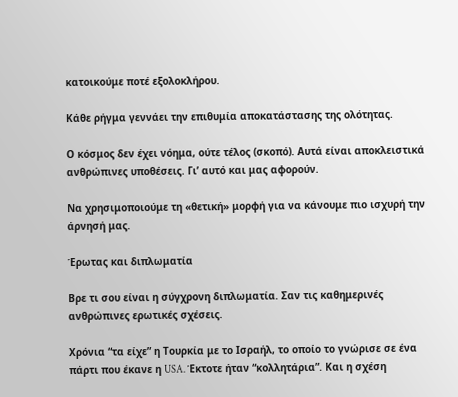κατοικούμε ποτέ εξολοκλήρου.

Κάθε ρήγμα γεννάει την επιθυμία αποκατάστασης της ολότητας.

Ο κόσμος δεν έχει νόημα, ούτε τέλος (σκοπό). Αυτά είναι αποκλειστικά ανθρώπινες υποθέσεις. Γι’ αυτό και μας αφορούν.

Να χρησιμοποιούμε τη «θετική» μορφή για να κάνουμε πιο ισχυρή την άρνησή μας.

Έρωτας και διπλωματία

Βρε τι σου είναι η σύγχρονη διπλωματία. Σαν τις καθημερινές ανθρώπινες ερωτικές σχέσεις.

Χρόνια “τα είχε” η Τουρκία με το Ισραήλ, το οποίο το γνώρισε σε ένα πάρτι που έκανε η USA. Έκτοτε ήταν “κολλητάρια”. Και η σχέση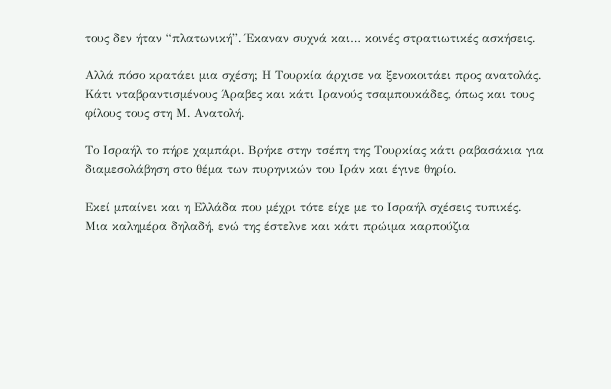τους δεν ήταν “πλατωνική”. Έκαναν συχνά και… κοινές στρατιωτικές ασκήσεις.

Αλλά πόσο κρατάει μια σχέση; Η Τουρκία άρχισε να ξενοκοιτάει προς ανατολάς. Κάτι νταβραντισμένους Άραβες και κάτι Ιρανούς τσαμπουκάδες, όπως και τους φίλους τους στη Μ. Ανατολή.

Το Ισραήλ το πήρε χαμπάρι. Βρήκε στην τσέπη της Τουρκίας κάτι ραβασάκια για διαμεσολάβηση στο θέμα των πυρηνικών του Ιράν και έγινε θηρίο.

Εκεί μπαίνει και η Ελλάδα που μέχρι τότε είχε με το Ισραήλ σχέσεις τυπικές. Μια καλημέρα δηλαδή, ενώ της έστελνε και κάτι πρώιμα καρπούζια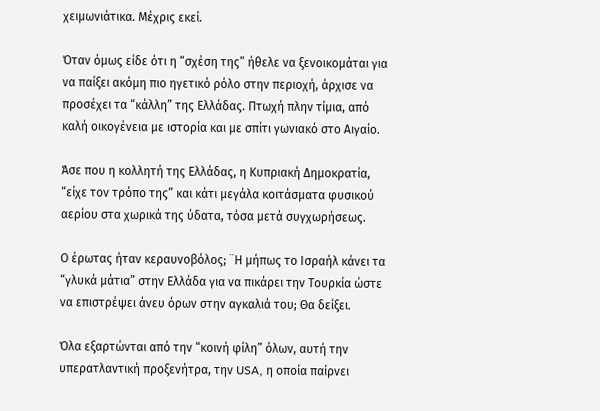χειμωνιάτικα. Μέχρις εκεί.

Όταν όμως είδε ότι η “σχέση της” ήθελε να ξενοικομάται για να παίξει ακόμη πιο ηγετικό ρόλο στην περιοχή, άρχισε να προσέχει τα “κάλλη” της Ελλάδας. Πτωχή πλην τίμια, από καλή οικογένεια με ιστορία και με σπίτι γωνιακό στο Αιγαίο.

Άσε που η κολλητή της Ελλάδας, η Κυπριακή Δημοκρατία, “είχε τον τρόπο της” και κάτι μεγάλα κοιτάσματα φυσικού αερίου στα χωρικά της ύδατα, τόσα μετά συγχωρήσεως.

Ο έρωτας ήταν κεραυνοβόλος; ¨Η μήπως το Ισραήλ κάνει τα “γλυκά μάτια” στην Ελλάδα για να πικάρει την Τουρκία ώστε να επιστρέψει άνευ όρων στην αγκαλιά του; Θα δείξει.

Όλα εξαρτώνται από την “κοινή φίλη” όλων, αυτή την υπερατλαντική προξενήτρα, την USA, η οποία παίρνει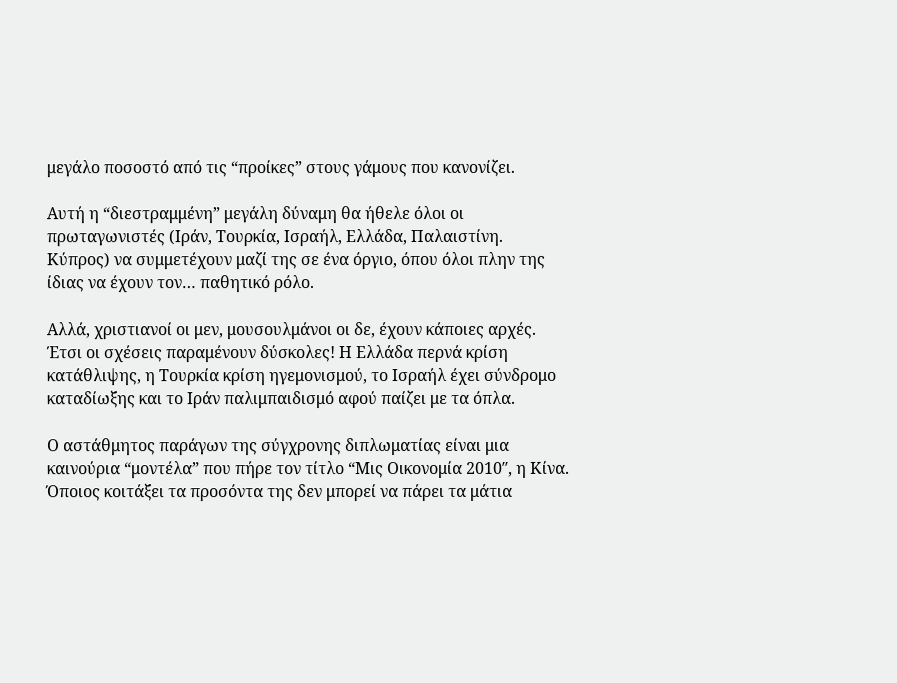μεγάλο ποσοστό από τις “προίκες” στους γάμους που κανονίζει.

Αυτή η “διεστραμμένη” μεγάλη δύναμη θα ήθελε όλοι οι πρωταγωνιστές (Ιράν, Τουρκία, Ισραήλ, Ελλάδα, Παλαιστίνη. Κύπρος) να συμμετέχουν μαζί της σε ένα όργιο, όπου όλοι πλην της ίδιας να έχουν τον… παθητικό ρόλο.

Αλλά, χριστιανοί οι μεν, μουσουλμάνοι οι δε, έχουν κάποιες αρχές. Έτσι οι σχέσεις παραμένουν δύσκολες! Η Ελλάδα περνά κρίση κατάθλιψης, η Τουρκία κρίση ηγεμονισμού, το Ισραήλ έχει σύνδρομο καταδίωξης και το Ιράν παλιμπαιδισμό αφού παίζει με τα όπλα.

Ο αστάθμητος παράγων της σύγχρονης διπλωματίας είναι μια καινούρια “μοντέλα” που πήρε τον τίτλο “Μις Οικονομία 2010″, η Κίνα. Όποιος κοιτάξει τα προσόντα της δεν μπορεί να πάρει τα μάτια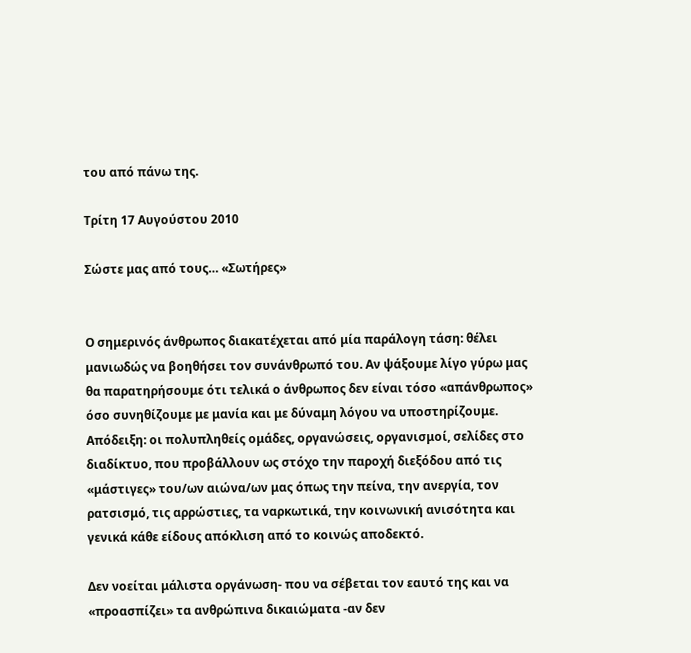του από πάνω της.

Τρίτη 17 Αυγούστου 2010

Σώστε μας από τους… «Σωτήρες»


Ο σημερινός άνθρωπος διακατέχεται από μία παράλογη τάση: θέλει μανιωδώς να βοηθήσει τον συνάνθρωπό του. Αν ψάξουμε λίγο γύρω μας θα παρατηρήσουμε ότι τελικά ο άνθρωπος δεν είναι τόσο «απάνθρωπος» όσο συνηθίζουμε με μανία και με δύναμη λόγου να υποστηρίζουμε. Απόδειξη: οι πολυπληθείς ομάδες, οργανώσεις, οργανισμοί, σελίδες στο διαδίκτυο, που προβάλλουν ως στόχο την παροχή διεξόδου από τις «μάστιγες» του/ων αιώνα/ων μας όπως την πείνα, την ανεργία, τον ρατσισμό, τις αρρώστιες, τα ναρκωτικά, την κοινωνική ανισότητα και γενικά κάθε είδους απόκλιση από το κοινώς αποδεκτό.

Δεν νοείται μάλιστα οργάνωση- που να σέβεται τον εαυτό της και να «προασπίζει» τα ανθρώπινα δικαιώματα -αν δεν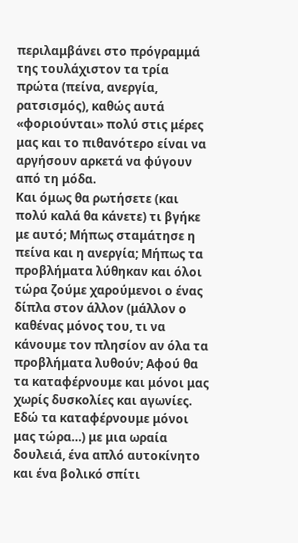περιλαμβάνει στο πρόγραμμά της τουλάχιστον τα τρία πρώτα (πείνα, ανεργία, ρατσισμός), καθώς αυτά «φοριούνται» πολύ στις μέρες μας και το πιθανότερο είναι να αργήσουν αρκετά να φύγουν από τη μόδα.
Και όμως θα ρωτήσετε (και πολύ καλά θα κάνετε) τι βγήκε με αυτό; Μήπως σταμάτησε η πείνα και η ανεργία; Μήπως τα προβλήματα λύθηκαν και όλοι τώρα ζούμε χαρούμενοι ο ένας δίπλα στον άλλον (μάλλον ο καθένας μόνος του, τι να κάνουμε τον πλησίον αν όλα τα προβλήματα λυθούν; Αφού θα τα καταφέρνουμε και μόνοι μας χωρίς δυσκολίες και αγωνίες. Εδώ τα καταφέρνουμε μόνοι μας τώρα…) με μια ωραία δουλειά, ένα απλό αυτοκίνητο και ένα βολικό σπίτι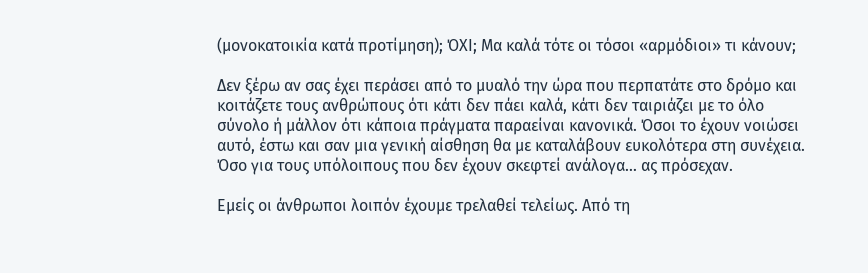(μονοκατοικία κατά προτίμηση); ΌXI; Μα καλά τότε οι τόσοι «αρμόδιοι» τι κάνουν;

Δεν ξέρω αν σας έχει περάσει από το μυαλό την ώρα που περπατάτε στο δρόμο και κοιτάζετε τους ανθρώπους ότι κάτι δεν πάει καλά, κάτι δεν ταιριάζει με το όλο σύνολο ή μάλλον ότι κάποια πράγματα παραείναι κανονικά. Όσοι το έχουν νοιώσει αυτό, έστω και σαν μια γενική αίσθηση θα με καταλάβουν ευκολότερα στη συνέχεια. Όσο για τους υπόλοιπους που δεν έχουν σκεφτεί ανάλογα… ας πρόσεχαν.

Εμείς οι άνθρωποι λοιπόν έχουμε τρελαθεί τελείως. Από τη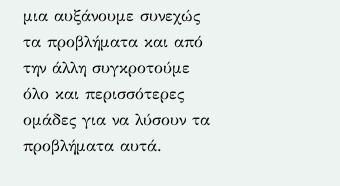μια αυξάνουμε συνεχώς τα προβλήματα και από την άλλη συγκροτούμε όλο και περισσότερες ομάδες για να λύσουν τα προβλήματα αυτά.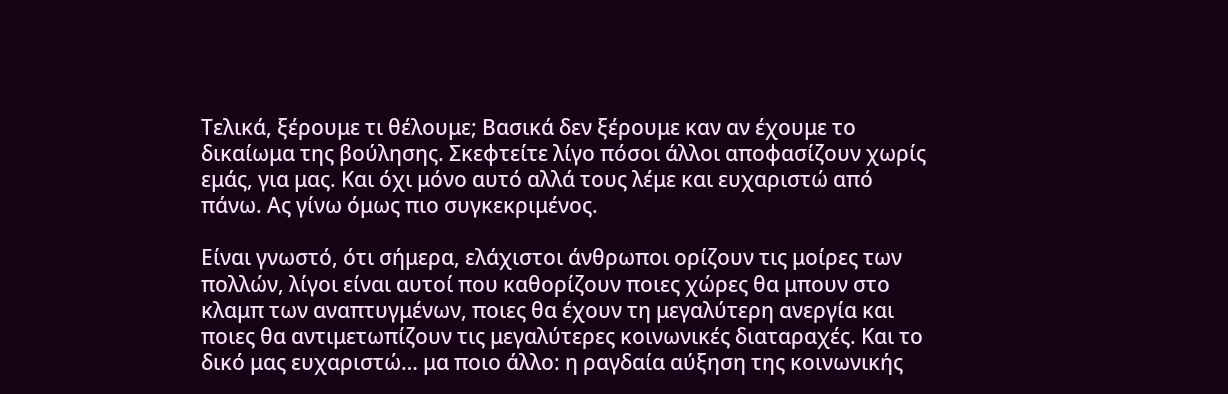Τελικά, ξέρουμε τι θέλουμε; Βασικά δεν ξέρουμε καν αν έχουμε το δικαίωμα της βούλησης. Σκεφτείτε λίγο πόσοι άλλοι αποφασίζουν χωρίς εμάς, για μας. Και όχι μόνο αυτό αλλά τους λέμε και ευχαριστώ από πάνω. Ας γίνω όμως πιο συγκεκριμένος.

Είναι γνωστό, ότι σήμερα, ελάχιστοι άνθρωποι ορίζουν τις μοίρες των πολλών, λίγοι είναι αυτοί που καθορίζουν ποιες χώρες θα μπουν στο κλαμπ των αναπτυγμένων, ποιες θα έχουν τη μεγαλύτερη ανεργία και ποιες θα αντιμετωπίζουν τις μεγαλύτερες κοινωνικές διαταραχές. Και το δικό μας ευχαριστώ… μα ποιο άλλο: η ραγδαία αύξηση της κοινωνικής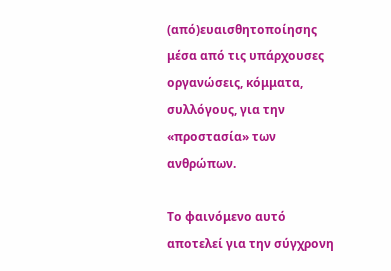(από)ευαισθητοποίησης μέσα από τις υπάρχουσες οργανώσεις, κόμματα, συλλόγους, για την «προστασία» των ανθρώπων.

Το φαινόμενο αυτό αποτελεί για την σύγχρονη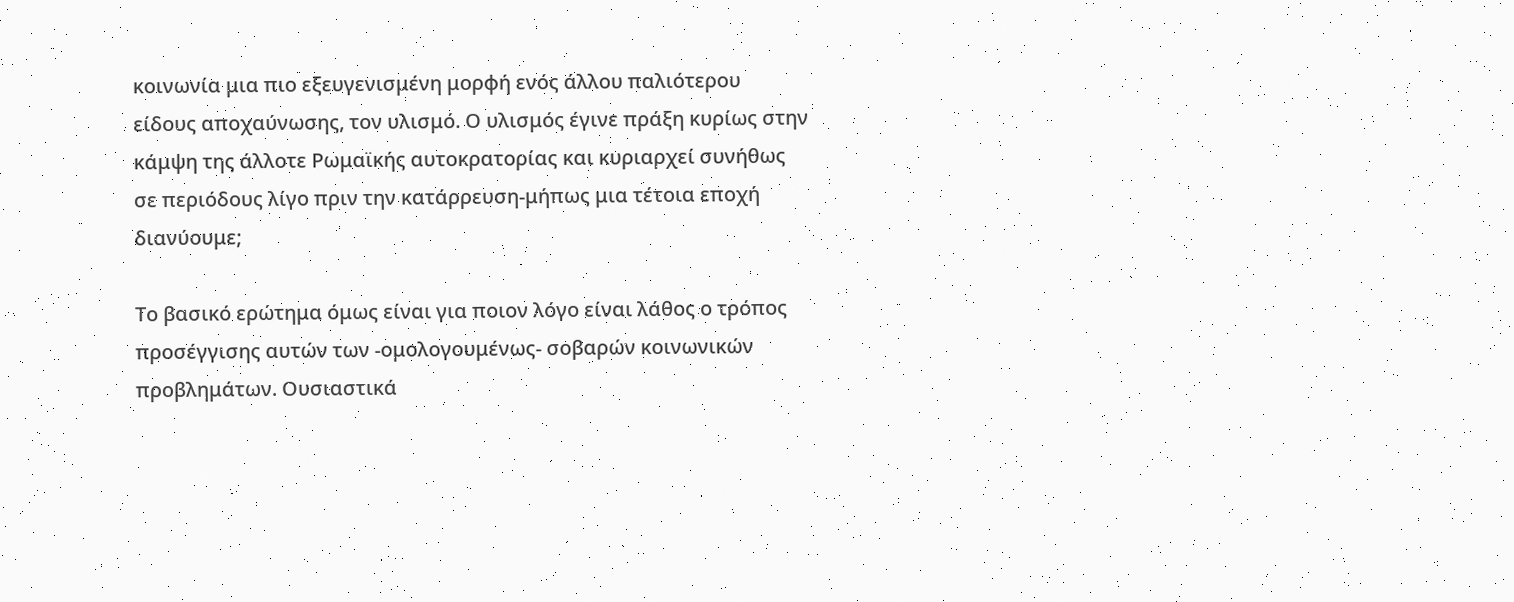κοινωνία μια πιο εξευγενισμένη μορφή ενός άλλου παλιότερου είδους αποχαύνωσης, τον υλισμό. Ο υλισμός έγινε πράξη κυρίως στην κάμψη της άλλοτε Ρωμαϊκής αυτοκρατορίας και κυριαρχεί συνήθως σε περιόδους λίγο πριν την κατάρρευση-μήπως μια τέτοια εποχή διανύουμε;

Το βασικό ερώτημα όμως είναι για ποιον λόγο είναι λάθος ο τρόπος προσέγγισης αυτών των -ομολογουμένως- σοβαρών κοινωνικών προβλημάτων. Ουσιαστικά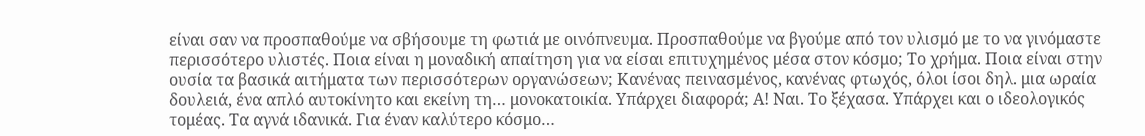είναι σαν να προσπαθούμε να σβήσουμε τη φωτιά με οινόπνευμα. Προσπαθούμε να βγούμε από τον υλισμό με το να γινόμαστε περισσότερο υλιστές. Ποια είναι η μοναδική απαίτηση για να είσαι επιτυχημένος μέσα στον κόσμο; Το χρήμα. Ποια είναι στην ουσία τα βασικά αιτήματα των περισσότερων οργανώσεων; Κανένας πεινασμένος, κανένας φτωχός, όλοι ίσοι δηλ. μια ωραία δουλειά, ένα απλό αυτοκίνητο και εκείνη τη… μονοκατοικία. Υπάρχει διαφορά; Α! Ναι. Το ξέχασα. Υπάρχει και ο ιδεολογικός τομέας. Τα αγνά ιδανικά. Για έναν καλύτερο κόσμο…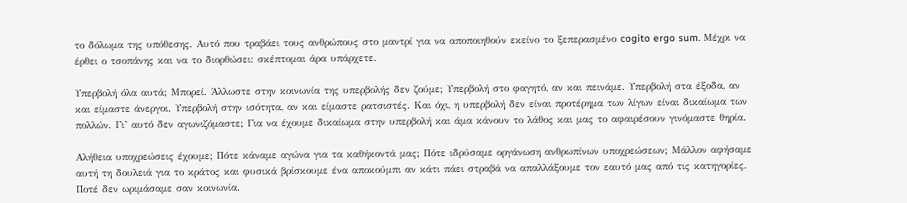το δόλωμα της υπόθεσης. Αυτό που τραβάει τους ανθρώπους στο μαντρί για να αποποιηθούν εκείνο το ξεπερασμένο cogito ergo sum. Μέχρι να έρθει ο τσοπάνης και να το διορθώσει: σκέπτομαι άρα υπάρχετε.

Υπερβολή όλα αυτά; Μπορεί. Άλλωστε στην κοινωνία της υπερβολής δεν ζούμε; Υπερβολή στο φαγητό, αν και πεινάμε. Υπερβολή στα έξοδα, αν και είμαστε άνεργοι. Υπερβολή στην ισότητα, αν και είμαστε ρατσιστές. Και όχι, η υπερβολή δεν είναι προτέρημα των λίγων είναι δικαίωμα των πολλών. Γι’ αυτό δεν αγωνιζόμαστε; Για να έχουμε δικαίωμα στην υπερβολή και άμα κάνουν το λάθος και μας το αφαιρέσουν γινόμαστε θηρία.

Αλήθεια υποχρεώσεις έχουμε; Πότε κάναμε αγώνα για τα καθήκοντά μας; Πότε ιδρύσαμε οργάνωση ανθρωπίνων υποχρεώσεων; Μάλλον αφήσαμε αυτή τη δουλειά για το κράτος και φυσικά βρίσκουμε ένα αποκούμπι αν κάτι πάει στραβά να απαλλάξουμε τον εαυτό μας από τις κατηγορίες. Ποτέ δεν ωριμάσαμε σαν κοινωνία.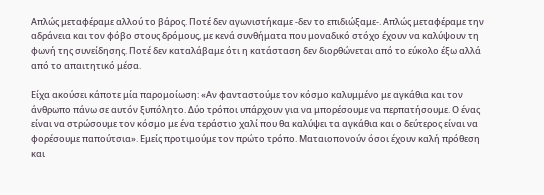Απλώς μεταφέραμε αλλού το βάρος. Ποτέ δεν αγωνιστήκαμε -δεν το επιδιώξαμε-. Απλώς μεταφέραμε την αδράνεια και τον φόβο στους δρόμους, με κενά συνθήματα που μοναδικό στόχο έχουν να καλύψουν τη φωνή της συνείδησης. Ποτέ δεν καταλάβαμε ότι η κατάσταση δεν διορθώνεται από το εύκολο έξω αλλά από το απαιτητικό μέσα.

Είχα ακούσει κάποτε μία παρομοίωση: «Αν φανταστούμε τον κόσμο καλυμμένο με αγκάθια και τον άνθρωπο πάνω σε αυτόν ξυπόλητο. Δύο τρόποι υπάρχουν για να μπορέσουμε να περπατήσουμε. Ο ένας είναι να στρώσουμε τον κόσμο με ένα τεράστιο χαλί που θα καλύψει τα αγκάθια και ο δεύτερος είναι να φορέσουμε παπούτσια». Εμείς προτιμούμε τον πρώτο τρόπο. Ματαιοπονούν όσοι έχουν καλή πρόθεση και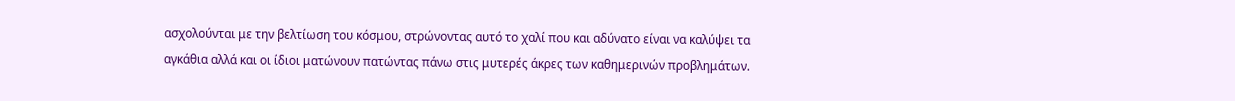ασχολούνται με την βελτίωση του κόσμου, στρώνοντας αυτό το χαλί που και αδύνατο είναι να καλύψει τα αγκάθια αλλά και οι ίδιοι ματώνουν πατώντας πάνω στις μυτερές άκρες των καθημερινών προβλημάτων.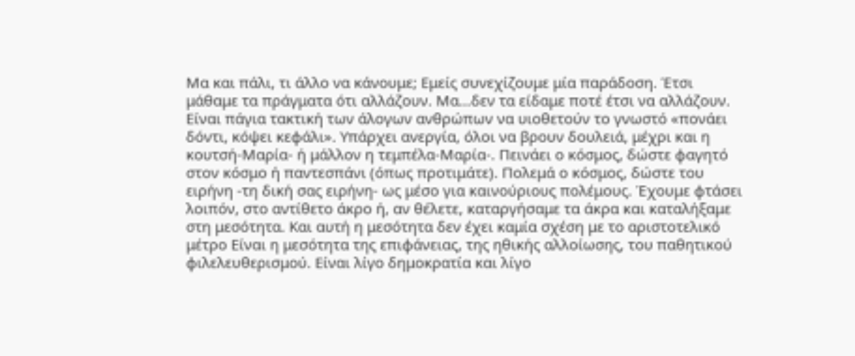Μα και πάλι, τι άλλο να κάνουμε; Εμείς συνεχίζουμε μία παράδοση. Έτσι μάθαμε τα πράγματα ότι αλλάζουν. Μα…δεν τα είδαμε ποτέ έτσι να αλλάζουν. Είναι πάγια τακτική των άλογων ανθρώπων να υιοθετούν το γνωστό «πονάει δόντι, κόψει κεφάλι». Υπάρχει ανεργία, όλοι να βρουν δουλειά, μέχρι και η κουτσή-Μαρία- ή μάλλον η τεμπέλα-Μαρία-. Πεινάει ο κόσμος, δώστε φαγητό στον κόσμο ή παντεσπάνι (όπως προτιμάτε). Πολεμά ο κόσμος, δώστε του ειρήνη -τη δική σας ειρήνη- ως μέσο για καινούριους πολέμους. Έχουμε φτάσει λοιπόν, στο αντίθετο άκρο ή, αν θέλετε, καταργήσαμε τα άκρα και καταλήξαμε στη μεσότητα. Και αυτή η μεσότητα δεν έχει καμία σχέση με το αριστοτελικό μέτρο Είναι η μεσότητα της επιφάνειας, της ηθικής αλλοίωσης, του παθητικού φιλελευθερισμού. Είναι λίγο δημοκρατία και λίγο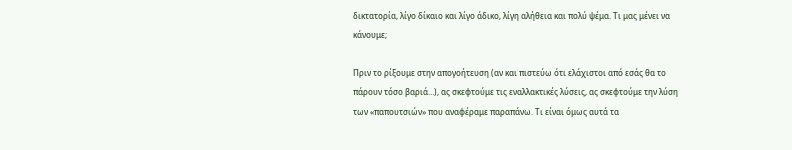δικτατορία, λίγο δίκαιο και λίγο άδικο, λίγη αλήθεια και πολύ ψέμα. Τι μας μένει να κάνουμε;

Πριν το ρίξουμε στην απογοήτευση (αν και πιστεύω ότι ελάχιστοι από εσάς θα το πάρουν τόσο βαριά…), ας σκεφτούμε τις εναλλακτικές λύσεις, ας σκεφτούμε την λύση των «παπουτσιών» που αναφέραμε παραπάνω. Τι είναι όμως αυτά τα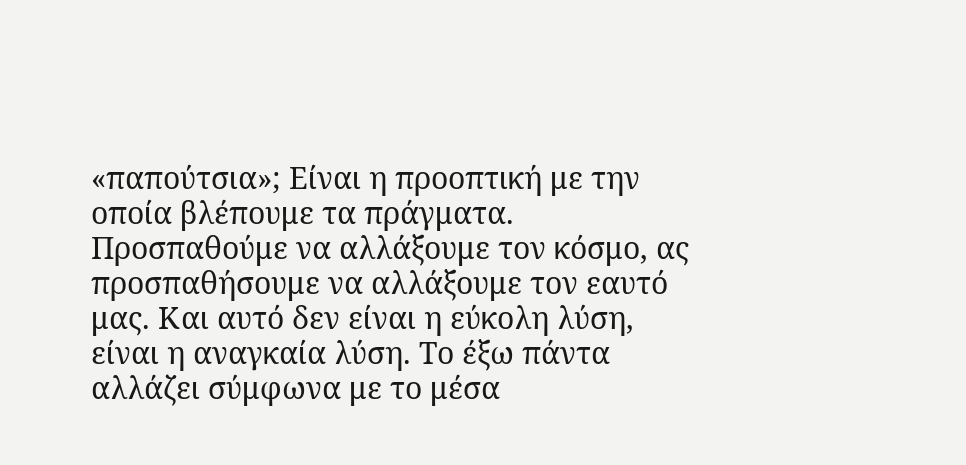«παπούτσια»; Είναι η προοπτική με την οποία βλέπουμε τα πράγματα. Προσπαθούμε να αλλάξουμε τον κόσμο, ας προσπαθήσουμε να αλλάξουμε τον εαυτό μας. Και αυτό δεν είναι η εύκολη λύση, είναι η αναγκαία λύση. Το έξω πάντα αλλάζει σύμφωνα με το μέσα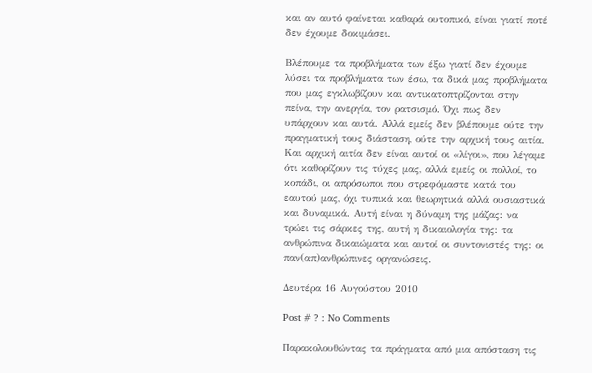και αν αυτό φαίνεται καθαρά ουτοπικό, είναι γιατί ποτέ δεν έχουμε δοκιμάσει.

Βλέπουμε τα προβλήματα των έξω γιατί δεν έχουμε λύσει τα προβλήματα των έσω, τα δικά μας προβλήματα που μας εγκλωβίζουν και αντικατοπτρίζονται στην πείνα, την ανεργία, τον ρατσισμό. Όχι πως δεν υπάρχουν και αυτά. Αλλά εμείς δεν βλέπουμε ούτε την πραγματική τους διάσταση, ούτε την αρχική τους αιτία. Και αρχική αιτία δεν είναι αυτοί οι «λίγοι», που λέγαμε ότι καθορίζουν τις τύχες μας, αλλά εμείς οι πολλοί, το κοπάδι, οι απρόσωποι που στρεφόμαστε κατά του εαυτού μας, όχι τυπικά και θεωρητικά αλλά ουσιαστικά και δυναμικά. Αυτή είναι η δύναμη της μάζας: να τρώει τις σάρκες της, αυτή η δικαιολογία της: τα ανθρώπινα δικαιώματα και αυτοί οι συντονιστές της: οι παν(απ)ανθρώπινες οργανώσεις.

Δευτέρα 16 Αυγούστου 2010

Post # ? : No Comments

Παρακολουθώντας τα πράγματα από μια απόσταση τις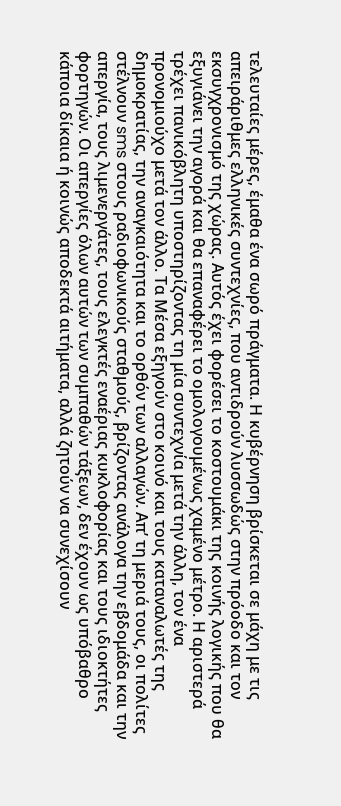τελευταίες μέρες, έμαθα ένα σωρό πράγματα. Η κυβέρνηση βρίσκεται σε μάχη με τις απειράριθμες ελληνικές συντεχνίες, που αντιδρούν λυσσωδώς στην πρόοδο και τον εκσυγχρονισμό της χώρας. Αυτός έχει φορέσει το κοστουμάκι της κοινής λογικής που θα εξυγιάνει την αγορά και θα επαναφέρει το ομολογουμένως χαμένο μέτρο. Η αριστερά τρέχει πανικόβλητη υποστηρίζοντας τη μία συντεχνία μετά την άλλη, τον ένα προνομιούχο μετά τον άλλο. Τα Μέσα εξηγούν στο κοινό και τους καταναλωτές της δημοκρατίας, την αναγκαιότητα και το ορθόν των αλλαγών. Απ’ τη μεριά τους, οι πολίτες στέλνουν sms στους ραδιοφωνικούς σταθμούς, βρίζοντας ανάλογα την εβδομάδα και την απεργία, τους λιμενεργάτες, τους ελεγκτές εναέριας κυκλοφορίας και τους ιδιοκτήτες φορτηγών. Οι απεργίες όλων αυτών των συμπαθών τάξεων, δεν έχουν ως υπόβαθρο κάποια δίκαια ή κοινώς αποδεκτά αιτήματα, αλλά ζητούν να συνεχίσουν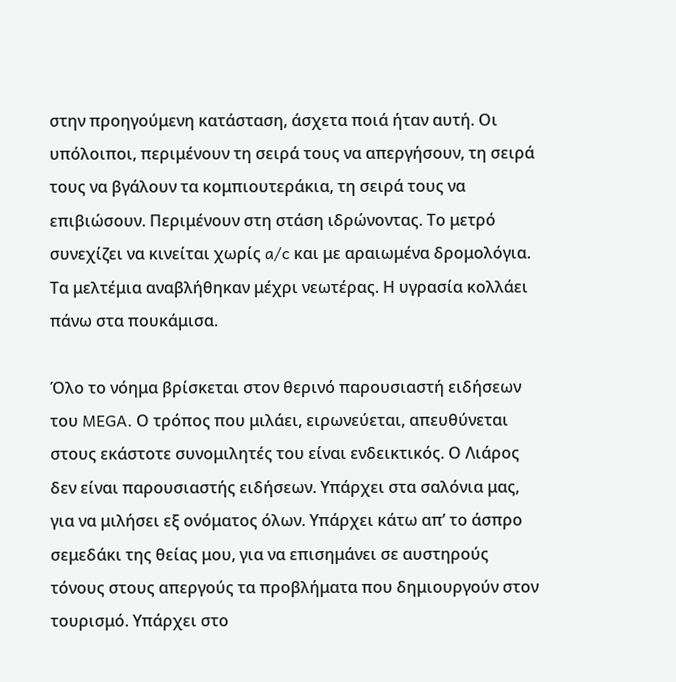στην προηγούμενη κατάσταση, άσχετα ποιά ήταν αυτή. Οι υπόλοιποι, περιμένουν τη σειρά τους να απεργήσουν, τη σειρά τους να βγάλουν τα κομπιουτεράκια, τη σειρά τους να επιβιώσουν. Περιμένουν στη στάση ιδρώνοντας. Το μετρό συνεχίζει να κινείται χωρίς a/c και με αραιωμένα δρομολόγια. Τα μελτέμια αναβλήθηκαν μέχρι νεωτέρας. Η υγρασία κολλάει πάνω στα πουκάμισα.

Όλο το νόημα βρίσκεται στον θερινό παρουσιαστή ειδήσεων του MEGA. Ο τρόπος που μιλάει, ειρωνεύεται, απευθύνεται στους εκάστοτε συνομιλητές του είναι ενδεικτικός. Ο Λιάρος δεν είναι παρουσιαστής ειδήσεων. Υπάρχει στα σαλόνια μας, για να μιλήσει εξ ονόματος όλων. Υπάρχει κάτω απ’ το άσπρο σεμεδάκι της θείας μου, για να επισημάνει σε αυστηρούς τόνους στους απεργούς τα προβλήματα που δημιουργούν στον τουρισμό. Υπάρχει στο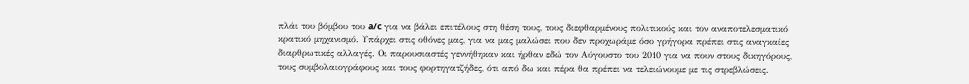πλάι του βόμβου του a/c για να βάλει επιτέλους στη θέση τους, τους διεφθαρμένους πολιτικούς και τον αναποτελεσματικό κρατικό μηχανισμό. Υπάρχει στις οθόνες μας, για να μας μαλώσει που δεν προχωράμε όσο γρήγορα πρέπει στις αναγκαίες διαρθρωτικές αλλαγές. Οι παρουσιαστές γεννήθηκαν και ήρθαν εδώ τον Αύγουστο του 2010 για να πουν στους δικηγόρους, τους συμβολαιογράφους και τους φορτηγατζήδες, ότι από δω και πέρα θα πρέπει να τελειώνουμε με τις στρεβλώσεις.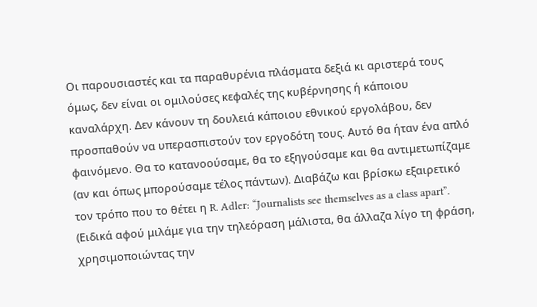Οι παρουσιαστές και τα παραθυρένια πλάσματα δεξιά κι αριστερά τους όμως, δεν είναι οι ομιλούσες κεφαλές της κυβέρνησης ή κάποιου καναλάρχη. Δεν κάνουν τη δουλειά κάποιου εθνικού εργολάβου, δεν προσπαθούν να υπερασπιστούν τον εργοδότη τους. Αυτό θα ήταν ένα απλό φαινόμενο. Θα το κατανοούσαμε, θα το εξηγούσαμε και θα αντιμετωπίζαμε (αν και όπως μπορούσαμε τέλος πάντων). Διαβάζω και βρίσκω εξαιρετικό τον τρόπο που το θέτει η R. Adler: “Journalists see themselves as a class apart”. (Ειδικά αφού μιλάμε για την τηλεόραση μάλιστα, θα άλλαζα λίγο τη φράση, χρησιμοποιώντας την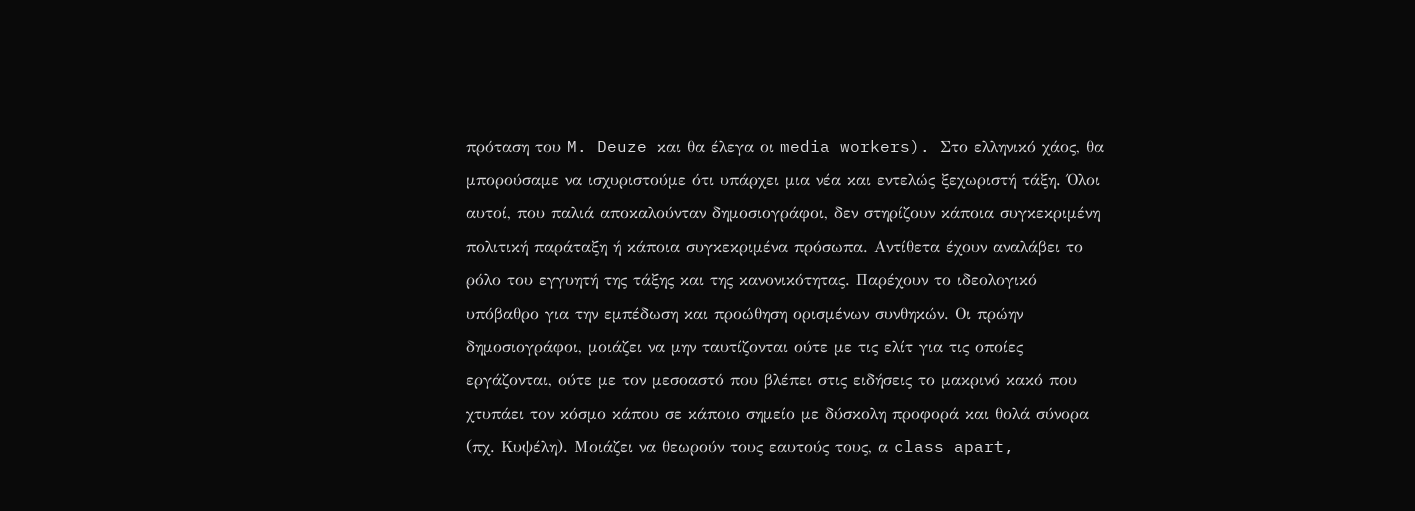πρόταση του M. Deuze και θα έλεγα οι media workers). Στο ελληνικό χάος, θα μπορούσαμε να ισχυριστούμε ότι υπάρχει μια νέα και εντελώς ξεχωριστή τάξη. Όλοι αυτοί, που παλιά αποκαλούνταν δημοσιογράφοι, δεν στηρίζουν κάποια συγκεκριμένη πολιτική παράταξη ή κάποια συγκεκριμένα πρόσωπα. Αντίθετα έχουν αναλάβει το ρόλο του εγγυητή της τάξης και της κανονικότητας. Παρέχουν το ιδεολογικό υπόβαθρο για την εμπέδωση και προώθηση ορισμένων συνθηκών. Οι πρώην δημοσιογράφοι, μοιάζει να μην ταυτίζονται ούτε με τις ελίτ για τις οποίες εργάζονται, ούτε με τον μεσοαστό που βλέπει στις ειδήσεις το μακρινό κακό που χτυπάει τον κόσμο κάπου σε κάποιο σημείο με δύσκολη προφορά και θολά σύνορα (πχ. Κυψέλη). Μοιάζει να θεωρούν τους εαυτούς τους, α class apart,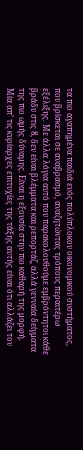τα πιο αγαπημένα παιδιά ενός πολύπλοκου οικονομικού συστήματος, που βρίσκεται σε αναβρασμό, αναζητώντας τρόπους περαιτέρω εξέλιξης. Με άλλα λόγια αυτό που παρακολουθούμε εμβρόντητοι κάθε βράδυ στις 8, δεν είναι βλέμματα και ρεπορτάζ, αλλά γενναία δείγματα της πιο ωμής δύναμης. Είναι η εξουσία στην πιο καθαρή της μορφή.
Μία απ’ τις κυρίαρχες επιτυχίες της τάξης αυτής είναι ότι αλλάζει τον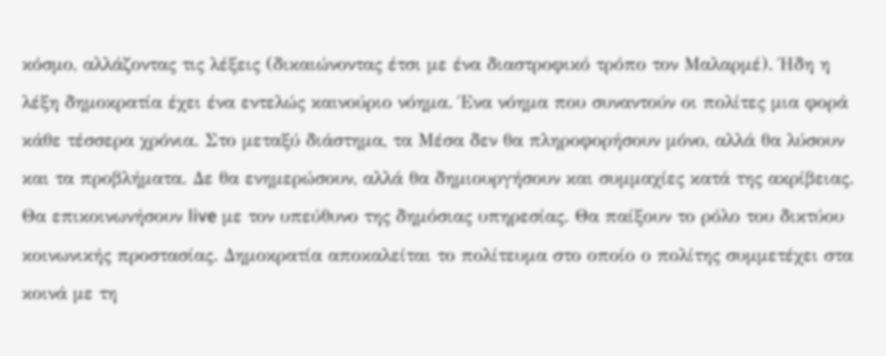κόσμο, αλλάζοντας τις λέξεις (δικαιώνοντας έτσι με ένα διαστροφικό τρόπο τον Μαλαρμέ). Ήδη η λέξη δημοκρατία έχει ένα εντελώς καινούριο νόημα. Ένα νόημα που συναντούν οι πολίτες μια φορά κάθε τέσσερα χρόνια. Στο μεταξύ διάστημα, τα Μέσα δεν θα πληροφορήσουν μόνο, αλλά θα λύσουν και τα προβλήματα. Δε θα ενημερώσουν, αλλά θα δημιουργήσουν και συμμαχίες κατά της ακρίβειας. Θα επικοινωνήσουν live με τον υπεύθυνο της δημόσιας υπηρεσίας. Θα παίξουν το ρόλο του δικτύου κοινωνικής προστασίας. Δημοκρατία αποκαλείται το πολίτευμα στο οποίο ο πολίτης συμμετέχει στα κοινά με τη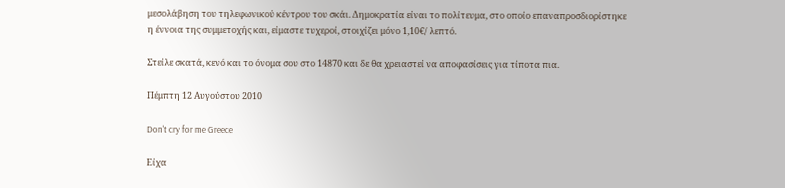μεσολάβηση του τηλεφωνικού κέντρου του σκάι. Δημοκρατία είναι το πολίτευμα, στο οποίο επαναπροσδιορίστηκε η έννοια της συμμετοχής και, είμαστε τυχεροί, στοιχίζει μόνο 1,10€/ λεπτό.

Στείλε σκατά, κενό και το όνομα σου στο 14870 και δε θα χρειαστεί να αποφασίσεις για τίποτα πια.

Πέμπτη 12 Αυγούστου 2010

Don't cry for me Greece

Είχα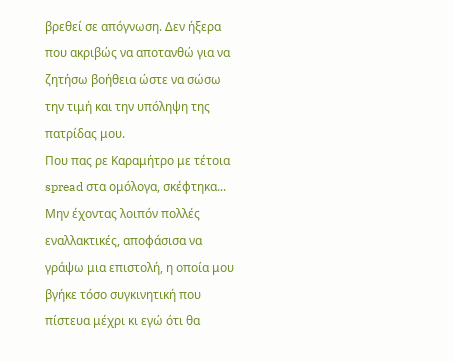βρεθεί σε απόγνωση. Δεν ήξερα που ακριβώς να αποτανθώ για να ζητήσω βοήθεια ώστε να σώσω την τιμή και την υπόληψη της πατρίδας μου.
Που πας ρε Καραμήτρο με τέτοια spread στα ομόλογα, σκέφτηκα...
Μην έχοντας λοιπόν πολλές εναλλακτικές, αποφάσισα να γράψω μια επιστολή, η οποία μου βγήκε τόσο συγκινητική που πίστευα μέχρι κι εγώ ότι θα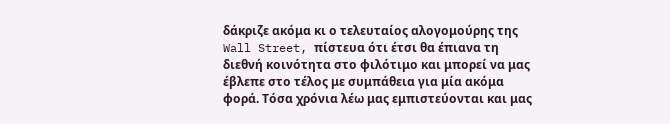δάκριζε ακόμα κι ο τελευταίος αλογομούρης της Wall Street, πίστευα ότι έτσι θα έπιανα τη διεθνή κοινότητα στο φιλότιμο και μπορεί να μας έβλεπε στο τέλος με συμπάθεια για μία ακόμα φορά. Τόσα χρόνια λέω μας εμπιστεύονται και μας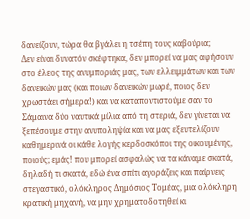δανείζουν, τώρα θα βγάλει η τσέπη τους καβούρια;
Δεν είναι δυνατόν σκέφτηκα, δεν μπορεί να μας αφήσουν στο έλεος της ανυμποριάς μας, των ελλειμμάτων και των δανεικών μας (και ποιων δανεικών μωρέ, ποιος δεν χρωστάει σήμερα!) και να καταποντιστούμε σαν το Σάμαινα δύο ναυτικά μίλια από τη στεριά, δεν γίνεται να ξεπέσουμε στην ανυποληψία και να μας εξευτελίζουν καθημερινά οι κάθε λογής κερδοσκόποι της οικουμένης, ποιούς; εμάς! που μπορεί ασφαλώς να τα κάναμε σκατά, δηλαδή τι σκατά, εδώ ένα σπίτι αγοράζεις και παίρνεις στεγαστικό, ολόκληρος Δημόσιος Τομέας, μια ολόκληρη κρατική μηχανή, να μην χρηματοδοτηθεί κι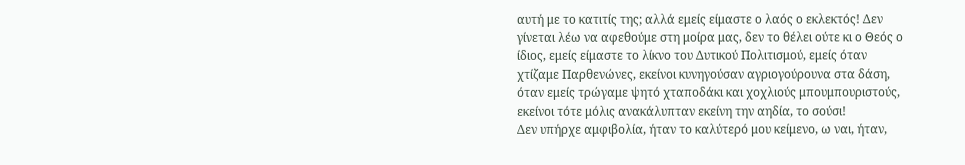αυτή με το κατιτίς της; αλλά εμείς είμαστε ο λαός ο εκλεκτός! Δεν γίνεται λέω να αφεθούμε στη μοίρα μας, δεν το θέλει ούτε κι ο Θεός ο ίδιος, εμείς είμαστε το λίκνο του Δυτικού Πολιτισμού, εμείς όταν χτίζαμε Παρθενώνες, εκείνοι κυνηγούσαν αγριογούρουνα στα δάση, όταν εμείς τρώγαμε ψητό χταποδάκι και χοχλιούς μπουμπουριστούς, εκείνοι τότε μόλις ανακάλυπταν εκείνη την αηδία, το σούσι!
Δεν υπήρχε αμφιβολία, ήταν το καλύτερό μου κείμενο, ω ναι, ήταν,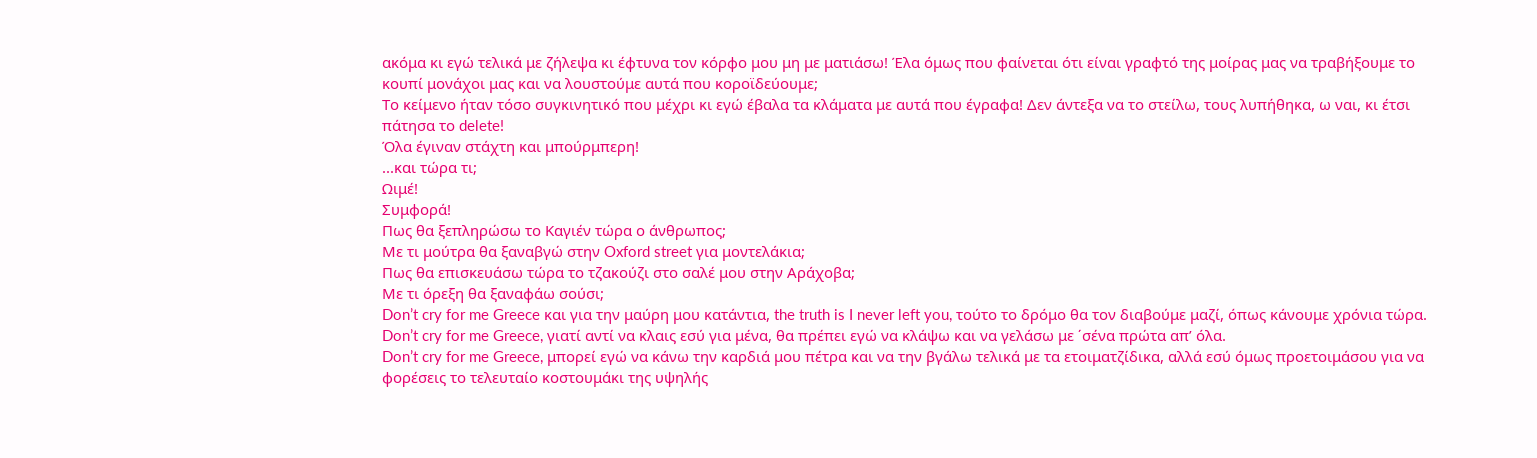ακόμα κι εγώ τελικά με ζήλεψα κι έφτυνα τον κόρφο μου μη με ματιάσω! Έλα όμως που φαίνεται ότι είναι γραφτό της μοίρας μας να τραβήξουμε το κουπί μονάχοι μας και να λουστούμε αυτά που κοροϊδεύουμε;
Το κείμενο ήταν τόσο συγκινητικό που μέχρι κι εγώ έβαλα τα κλάματα με αυτά που έγραφα! Δεν άντεξα να το στείλω, τους λυπήθηκα, ω ναι, κι έτσι πάτησα το delete!
Όλα έγιναν στάχτη και μπούρμπερη!
...και τώρα τι;
Ωιμέ!
Συμφορά!
Πως θα ξεπληρώσω το Καγιέν τώρα ο άνθρωπος;
Με τι μούτρα θα ξαναβγώ στην Oxford street για μοντελάκια;
Πως θα επισκευάσω τώρα το τζακούζι στο σαλέ μου στην Αράχοβα;
Με τι όρεξη θα ξαναφάω σούσι;
Don’t cry for me Greece και για την μαύρη μου κατάντια, the truth is I never left you, τούτο το δρόμο θα τον διαβούμε μαζί, όπως κάνουμε χρόνια τώρα.
Don’t cry for me Greece, γιατί αντί να κλαις εσύ για μένα, θα πρέπει εγώ να κλάψω και να γελάσω με ΄σένα πρώτα απ’ όλα.
Don’t cry for me Greece, μπορεί εγώ να κάνω την καρδιά μου πέτρα και να την βγάλω τελικά με τα ετοιματζίδικα, αλλά εσύ όμως προετοιμάσου για να φορέσεις το τελευταίο κοστουμάκι της υψηλής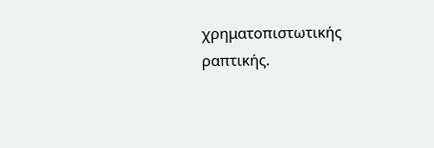χρηματοπιστωτικής ραπτικής.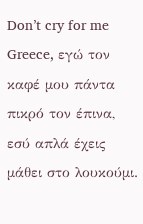Don’t cry for me Greece, εγώ τον καφέ μου πάντα πικρό τον έπινα, εσύ απλά έχεις μάθει στο λουκούμι.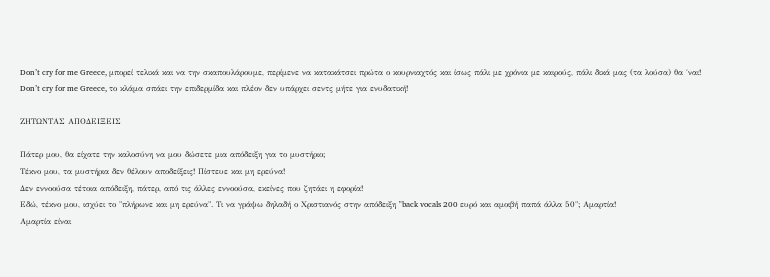Don’t cry for me Greece, μπορεί τελικά και να την σκαπουλάρουμε, περίμενε να κατακάτσει πρώτα ο κουρνιαχτός και ίσως πάλι με χρόνια με καιρούς, πάλι δικά μας (τα λούσα) θα ΄ναι!
Don’t cry for me Greece, το κλάμα σπάει την επιδερμίδα και πλέον δεν υπάρχει σεντς μήτε για ενυδατική!

ΖΗΤΩΝΤΑΣ ΑΠΟΔΕΙΞΕΙΣ

Πάτερ μου, θα είχατε την καλοσύνη να μου δώσετε μια απόδειξη για το μυστήριο;
Τέκνο μου, τα μυστήρια δεν θέλουν αποδείξεις! Πίστευε και μη ερεύνα!
Δεν εννοούσα τέτοια απόδειξη, πάτερ, από τις άλλες εννοούσα, εκείνες που ζητάει η εφορία!
Εδώ, τέκνο μου, ισχύει το "πλήρωνε και μη ερεύνα". Τι να γράψω δηλαδή ο Χριστιανός στην απόδειξη "back vocals 200 ευρό και αμοιβή παπά άλλα 50"; Αμαρτία!
Αμαρτία είναι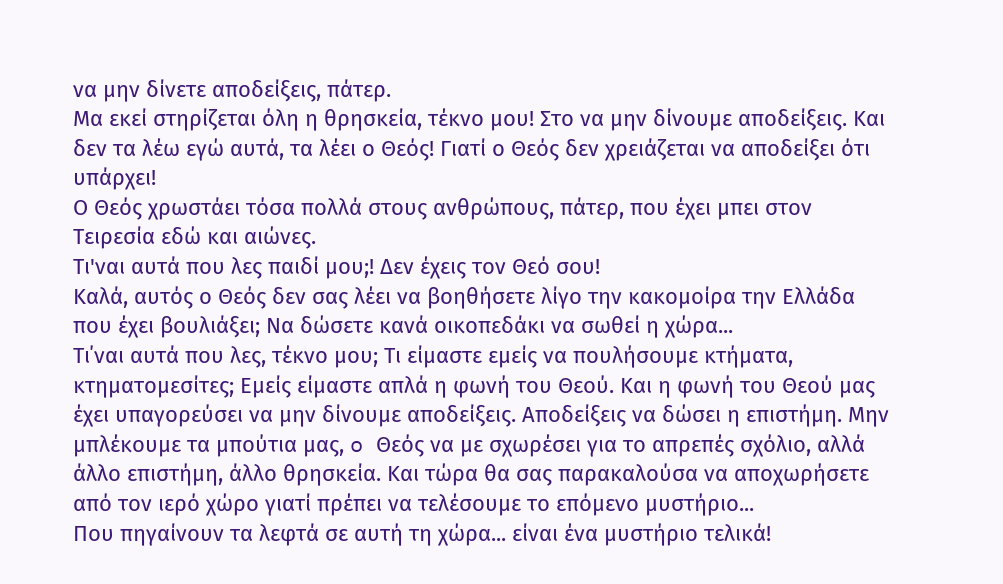να μην δίνετε αποδείξεις, πάτερ.
Μα εκεί στηρίζεται όλη η θρησκεία, τέκνο μου! Στο να μην δίνουμε αποδείξεις. Και δεν τα λέω εγώ αυτά, τα λέει ο Θεός! Γιατί ο Θεός δεν χρειάζεται να αποδείξει ότι υπάρχει!
Ο Θεός χρωστάει τόσα πολλά στους ανθρώπους, πάτερ, που έχει μπει στον Τειρεσία εδώ και αιώνες.
Τι'ναι αυτά που λες παιδί μου;! Δεν έχεις τον Θεό σου!
Καλά, αυτός ο Θεός δεν σας λέει να βοηθήσετε λίγο την κακομοίρα την Ελλάδα που έχει βουλιάξει; Να δώσετε κανά οικοπεδάκι να σωθεί η χώρα...
Τι΄ναι αυτά που λες, τέκνο μου; Τι είμαστε εμείς να πουλήσουμε κτήματα, κτηματομεσίτες; Εμείς είμαστε απλά η φωνή του Θεού. Και η φωνή του Θεού μας έχει υπαγορεύσει να μην δίνουμε αποδείξεις. Αποδείξεις να δώσει η επιστήμη. Μην μπλέκουμε τα μπούτια μας, o Θεός να με σχωρέσει για το απρεπές σχόλιο, αλλά άλλο επιστήμη, άλλο θρησκεία. Kαι τώρα θα σας παρακαλούσα να αποχωρήσετε από τον ιερό χώρο γιατί πρέπει να τελέσουμε το επόμενο μυστήριο...
Που πηγαίνουν τα λεφτά σε αυτή τη χώρα... είναι ένα μυστήριο τελικά!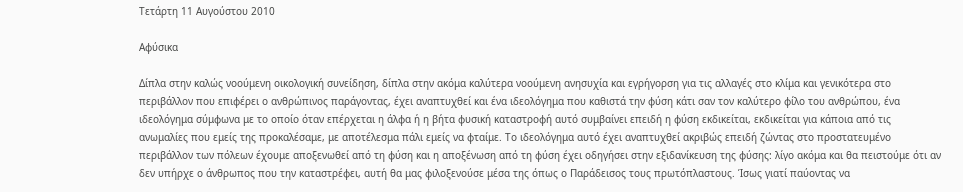Τετάρτη 11 Αυγούστου 2010

Αφύσικα

Δίπλα στην καλώς νοούμενη οικολογική συνείδηση, δίπλα στην ακόμα καλύτερα νοούμενη ανησυχία και εγρήγορση για τις αλλαγές στο κλίμα και γενικότερα στο περιβάλλον που επιφέρει ο ανθρώπινος παράγοντας, έχει αναπτυχθεί και ένα ιδεολόγημα που καθιστά την φύση κάτι σαν τον καλύτερο φίλο του ανθρώπου, ένα ιδεολόγημα σύμφωνα με το οποίο όταν επέρχεται η άλφα ή η βήτα φυσική καταστροφή αυτό συμβαίνει επειδή η φύση εκδικείται, εκδικείται για κάποια από τις ανωμαλίες που εμείς της προκαλέσαμε, με αποτέλεσμα πάλι εμείς να φταίμε. Το ιδεολόγημα αυτό έχει αναπτυχθεί ακριβώς επειδή ζώντας στο προστατευμένο περιβάλλον των πόλεων έχουμε αποξενωθεί από τη φύση και η αποξένωση από τη φύση έχει οδηγήσει στην εξιδανίκευση της φύσης: λίγο ακόμα και θα πειστούμε ότι αν δεν υπήρχε ο άνθρωπος που την καταστρέφει, αυτή θα μας φιλοξενούσε μέσα της όπως ο Παράδεισος τους πρωτόπλαστους. Ίσως γιατί παύοντας να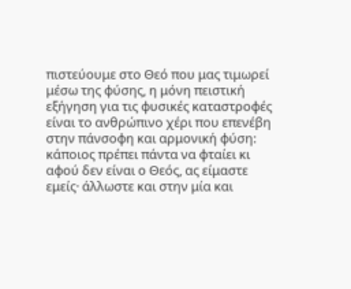πιστεύουμε στο Θεό που μας τιμωρεί μέσω της φύσης, η μόνη πειστική εξήγηση για τις φυσικές καταστροφές είναι το ανθρώπινο χέρι που επενέβη στην πάνσοφη και αρμονική φύση: κάποιος πρέπει πάντα να φταίει κι αφού δεν είναι ο Θεός, ας είμαστε εμείς· άλλωστε και στην μία και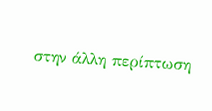στην άλλη περίπτωση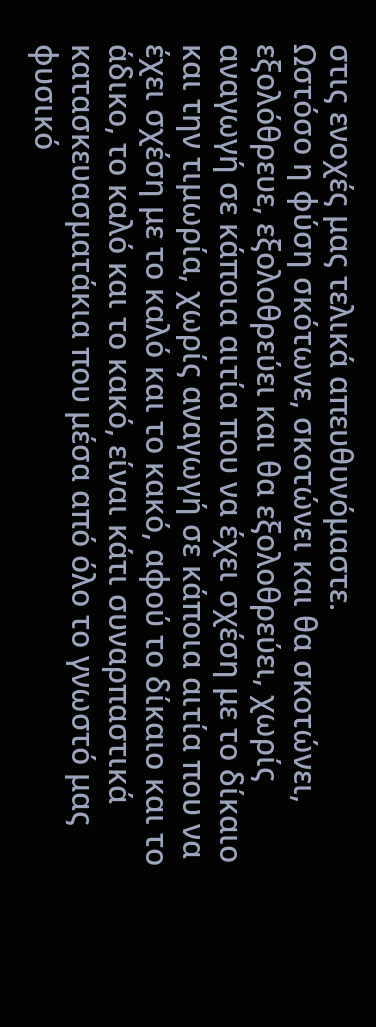στις ενοχές μας τελικά απευθυνόμαστε.
Ωστόσο η φύση σκότωνε, σκοτώνει και θα σκοτώνει, εξολόθρευε, εξολοθρεύει και θα εξολοθρεύει, χωρίς αναγωγή σε κάποια αιτία που να έχει σχέση με το δίκαιο και την τιμωρία, χωρίς αναγωγή σε κάποια αιτία που να έχει σχέση με το καλό και το κακό, αφού το δίκαιο και το άδικο, το καλό και το κακό, είναι κάτι συναρπαστικά κατασκευασματάκια που μέσα από όλο το γνωστό μας φυσικό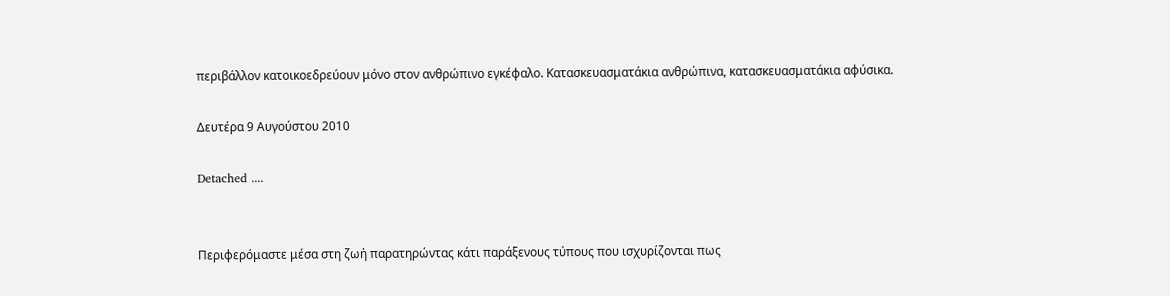περιβάλλον κατοικοεδρεύουν μόνο στον ανθρώπινο εγκέφαλο. Κατασκευασματάκια ανθρώπινα, κατασκευασματάκια αφύσικα.

Δευτέρα 9 Αυγούστου 2010

Detached ....


Περιφερόμαστε μέσα στη ζωή παρατηρώντας κάτι παράξενους τύπους που ισχυρίζονται πως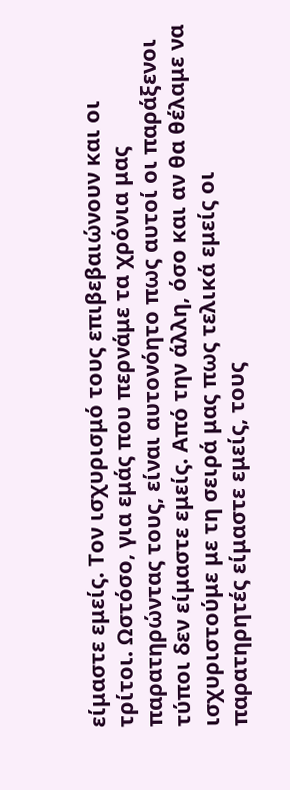είμαστε εμείς. Τον ισχυρισμό τους επιβεβαιώνουν και οι τρίτοι. Ωστόσο, για εμάς που περνάμε τα χρόνια μας παρατηρώντας τους, είναι αυτονόητο πως αυτοί οι παράξενοι τύποι δεν είμαστε εμείς. Από την άλλη, όσο και αν θα θέλαμε να ισχυριστούμε με τη σειρά μας πως τελικά εμείς οι παρατηρητές είμαστε εμείς, τους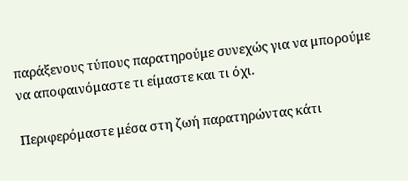παράξενους τύπους παρατηρούμε συνεχώς για να μπορούμε να αποφαινόμαστε τι είμαστε και τι όχι.

Περιφερόμαστε μέσα στη ζωή παρατηρώντας κάτι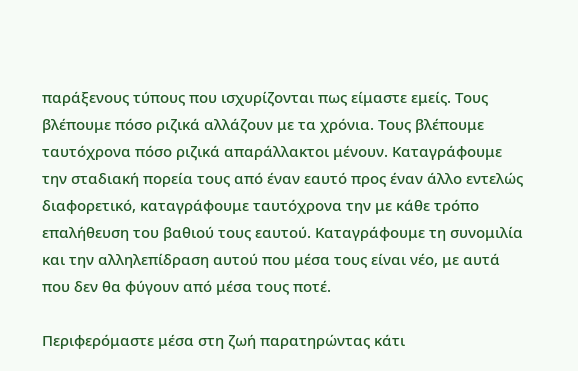παράξενους τύπους που ισχυρίζονται πως είμαστε εμείς. Τους βλέπουμε πόσο ριζικά αλλάζουν με τα χρόνια. Τους βλέπουμε ταυτόχρονα πόσο ριζικά απαράλλακτοι μένουν. Καταγράφουμε την σταδιακή πορεία τους από έναν εαυτό προς έναν άλλο εντελώς διαφορετικό, καταγράφουμε ταυτόχρονα την με κάθε τρόπο επαλήθευση του βαθιού τους εαυτού. Καταγράφουμε τη συνομιλία και την αλληλεπίδραση αυτού που μέσα τους είναι νέο, με αυτά που δεν θα φύγουν από μέσα τους ποτέ.

Περιφερόμαστε μέσα στη ζωή παρατηρώντας κάτι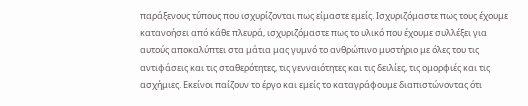παράξενους τύπους που ισχυρίζονται πως είμαστε εμείς. Ισχυριζόμαστε πως τους έχουμε κατανοήσει από κάθε πλευρά, ισχυριζόμαστε πως το υλικό που έχουμε συλλέξει για αυτούς αποκαλύπτει στα μάτια μας γυμνό το ανθρώπινο μυστήριο με όλες του τις αντιφάσεις και τις σταθερότητες, τις γενναιότητες και τις δειλίες, τις ομορφιές και τις ασχήμιες. Εκείνοι παίζουν το έργο και εμείς το καταγράφουμε διαπιστώνοντας ότι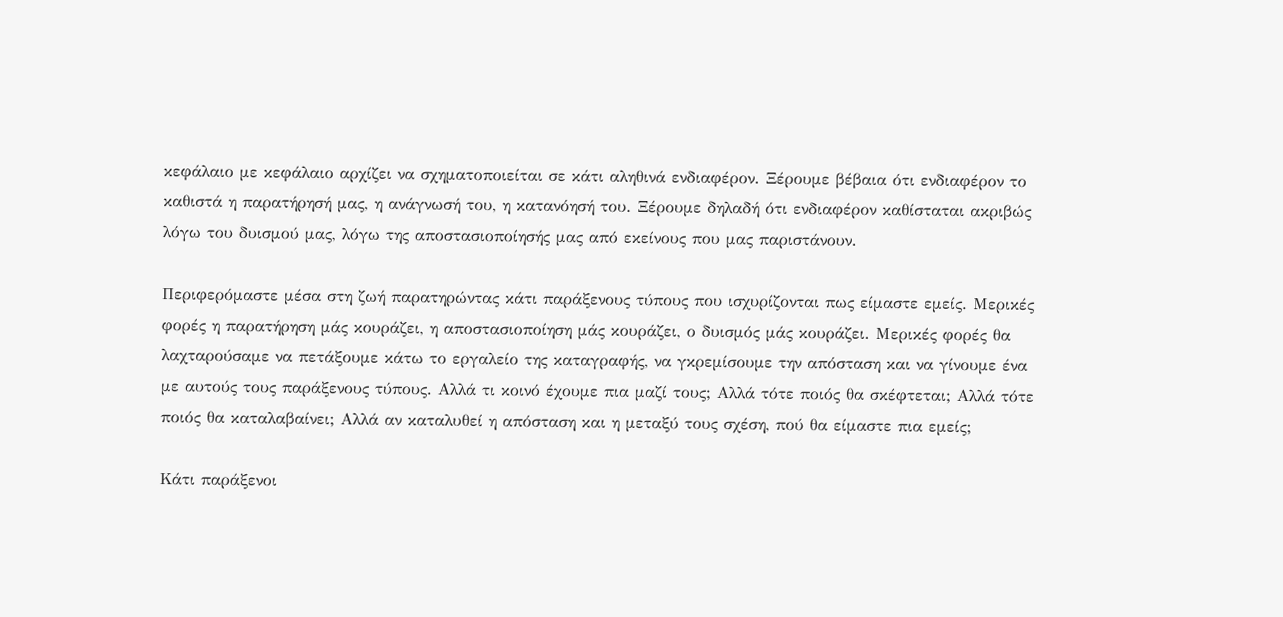κεφάλαιο με κεφάλαιο αρχίζει να σχηματοποιείται σε κάτι αληθινά ενδιαφέρον. Ξέρουμε βέβαια ότι ενδιαφέρον το καθιστά η παρατήρησή μας, η ανάγνωσή του, η κατανόησή του. Ξέρουμε δηλαδή ότι ενδιαφέρον καθίσταται ακριβώς λόγω του δυισμού μας, λόγω της αποστασιοποίησής μας από εκείνους που μας παριστάνουν.

Περιφερόμαστε μέσα στη ζωή παρατηρώντας κάτι παράξενους τύπους που ισχυρίζονται πως είμαστε εμείς. Μερικές φορές η παρατήρηση μάς κουράζει, η αποστασιοποίηση μάς κουράζει, ο δυισμός μάς κουράζει. Μερικές φορές θα λαχταρούσαμε να πετάξουμε κάτω το εργαλείο της καταγραφής, να γκρεμίσουμε την απόσταση και να γίνουμε ένα με αυτούς τους παράξενους τύπους. Αλλά τι κοινό έχουμε πια μαζί τους; Αλλά τότε ποιός θα σκέφτεται; Αλλά τότε ποιός θα καταλαβαίνει; Αλλά αν καταλυθεί η απόσταση και η μεταξύ τους σχέση, πού θα είμαστε πια εμείς;

Κάτι παράξενοι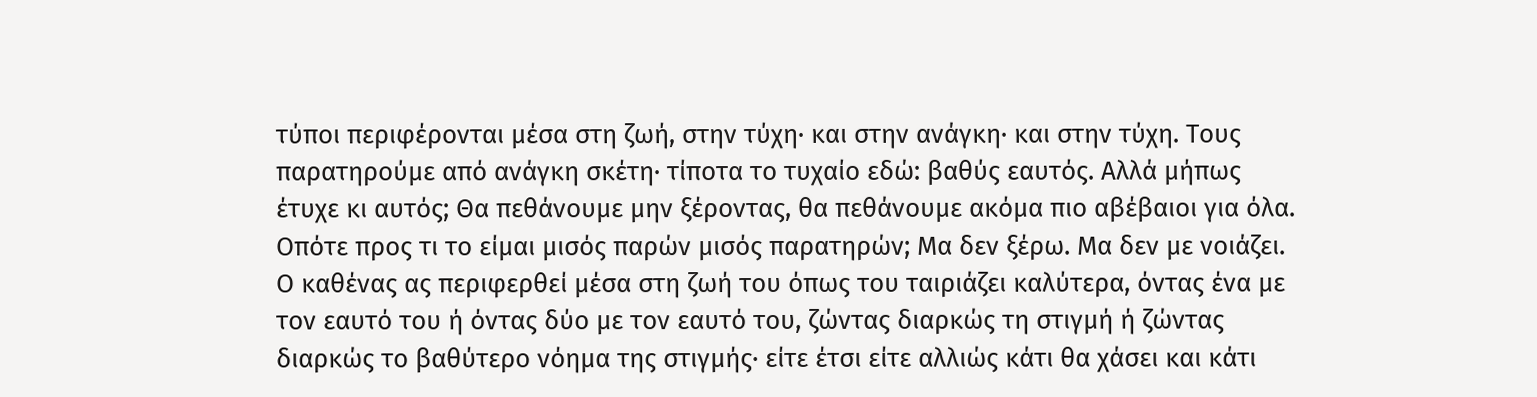τύποι περιφέρονται μέσα στη ζωή, στην τύχη· και στην ανάγκη· και στην τύχη. Τους παρατηρούμε από ανάγκη σκέτη· τίποτα το τυχαίο εδώ: βαθύς εαυτός. Αλλά μήπως έτυχε κι αυτός; Θα πεθάνουμε μην ξέροντας, θα πεθάνουμε ακόμα πιο αβέβαιοι για όλα. Οπότε προς τι το είμαι μισός παρών μισός παρατηρών; Μα δεν ξέρω. Μα δεν με νοιάζει. Ο καθένας ας περιφερθεί μέσα στη ζωή του όπως του ταιριάζει καλύτερα, όντας ένα με τον εαυτό του ή όντας δύο με τον εαυτό του, ζώντας διαρκώς τη στιγμή ή ζώντας διαρκώς το βαθύτερο νόημα της στιγμής· είτε έτσι είτε αλλιώς κάτι θα χάσει και κάτι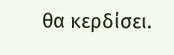θα κερδίσει.